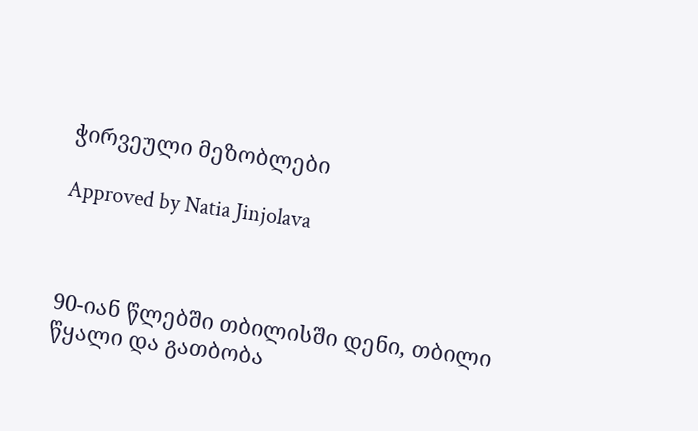ჭირვეული მეზობლები

Approved by Natia Jinjolava



90-იან წლებში თბილისში დენი, თბილი წყალი და გათბობა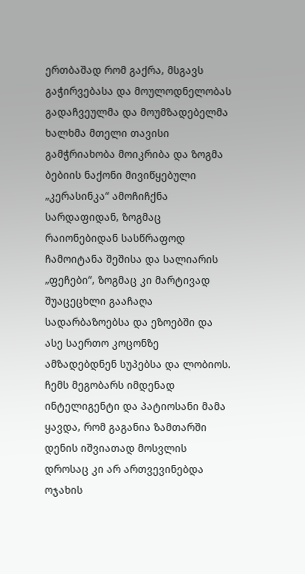ერთბაშად რომ გაქრა, მსგავს გაჭირვებასა და მოულოდნელობას გადაჩვეულმა და მოუმზადებელმა ხალხმა მთელი თავისი გამჭრიახობა მოიკრიბა და ზოგმა ბებიის ნაქონი მივიწყებული „კერასინკა“ ამოჩიჩქნა სარდაფიდან, ზოგმაც რაიონებიდან სასწრაფოდ ჩამოიტანა შეშისა და სალიარის „ფეჩები“, ზოგმაც კი მარტივად შუაცეცხლი გააჩაღა სადარბაზოებსა და ეზოებში და ასე საერთო კოცონზე ამზადებდნენ სუპებსა და ლობიოს. ჩემს მეგობარს იმდენად ინტელიგენტი და პატიოსანი მამა ყავდა, რომ გაგანია ზამთარში დენის იშვიათად მოსვლის დროსაც კი არ ართვევინებდა ოჯახის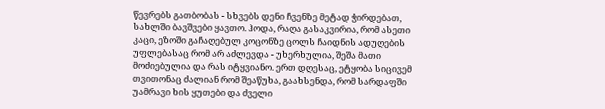წევრებს გათბობას - სხვებს დენი ჩვენზე მეტად ჭირდებათ, სახლში ბავშვები ყავთო. ჰოდა, რაღა გასაკვირია, რომ ასეთი კაცი, ეზოში გაჩაღებულ კოცონზე ცოლს ჩაიდნის ადუღების უფლებასაც რომ არ აძლევდა - უხერხულია, შეშა მათი მოძიებულია და რას იტყვიანო. ერთ დღესაც, ეტყობა სიცივემ თვითონაც ძალიან რომ შეაწუხა, გაახსენდა, რომ სარდაფში უამრავი ხის ყუთები და ძველი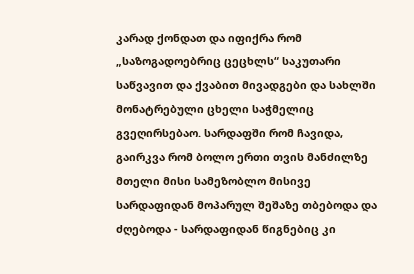კარად ქონდათ და იფიქრა რომ „საზოგადოებრიც ცეცხლს“ საკუთარი საწვავით და ქვაბით მივადგები და სახლში მონატრებული ცხელი საჭმელიც გვეღირსებაო. სარდაფში რომ ჩავიდა, გაირკვა რომ ბოლო ერთი თვის მანძილზე მთელი მისი სამეზობლო მისივე სარდაფიდან მოპარულ შეშაზე თბებოდა და ძღებოდა - სარდაფიდან წიგნებიც კი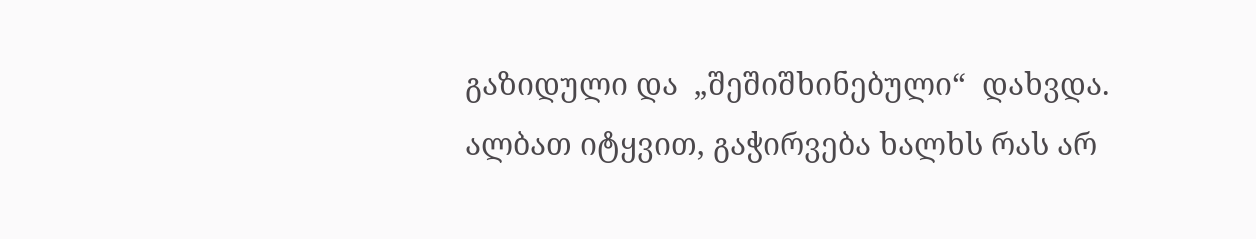გაზიდული და  „შეშიშხინებული“  დახვდა.
ალბათ იტყვით, გაჭირვება ხალხს რას არ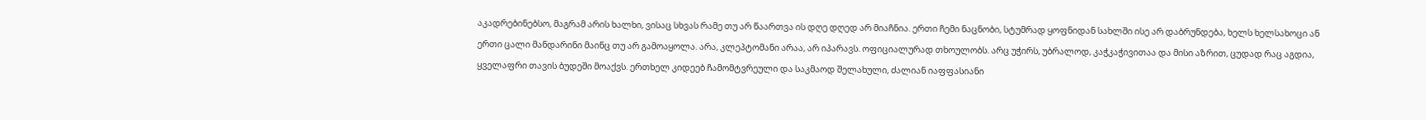აკადრებინებსო, მაგრამ არის ხალხი, ვისაც სხვას რამე თუ არ წაართვა ის დღე დღედ არ მიაჩნია. ერთი ჩემი ნაცნობი, სტუმრად ყოფნიდან სახლში ისე არ დაბრუნდება, ხელს ხელსახოცი ან ერთი ცალი მანდარინი მაინც თუ არ გამოაყოლა. არა, კლეპტომანი არაა, არ იპარავს. ოფიციალურად თხოულობს. არც უჭირს, უბრალოდ, კაჭკაჭივითაა და მისი აზრით, ცუდად რაც აგდია, ყველაფრი თავის ბუდეში მოაქვს. ერთხელ კიდეებ ჩამომტვრეული და საკმაოდ შელახული, ძალიან იაფფასიანი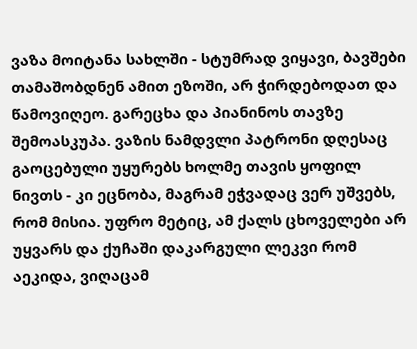ვაზა მოიტანა სახლში - სტუმრად ვიყავი, ბავშები თამაშობდნენ ამით ეზოში, არ ჭირდებოდათ და წამოვიღეო. გარეცხა და პიანინოს თავზე შემოასკუპა. ვაზის ნამდვლი პატრონი დღესაც გაოცებული უყურებს ხოლმე თავის ყოფილ ნივთს - კი ეცნობა, მაგრამ ეჭვადაც ვერ უშვებს, რომ მისია. უფრო მეტიც, ამ ქალს ცხოველები არ უყვარს და ქუჩაში დაკარგული ლეკვი რომ აეკიდა, ვიღაცამ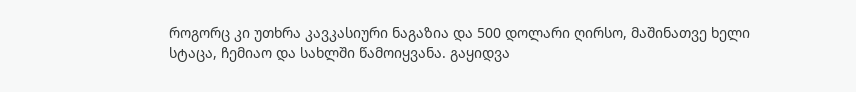როგორც კი უთხრა კავკასიური ნაგაზია და 500 დოლარი ღირსო, მაშინათვე ხელი სტაცა, ჩემიაო და სახლში წამოიყვანა. გაყიდვა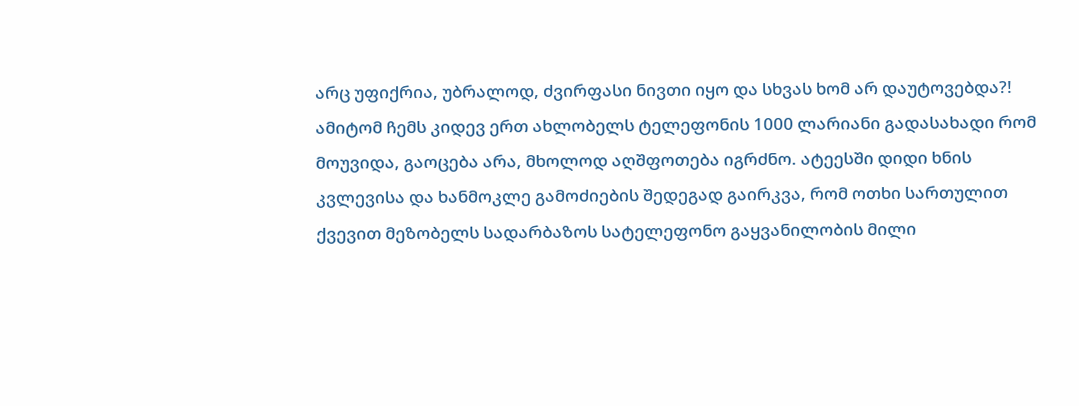არც უფიქრია, უბრალოდ, ძვირფასი ნივთი იყო და სხვას ხომ არ დაუტოვებდა?!
ამიტომ ჩემს კიდევ ერთ ახლობელს ტელეფონის 1000 ლარიანი გადასახადი რომ მოუვიდა, გაოცება არა, მხოლოდ აღშფოთება იგრძნო. ატეესში დიდი ხნის კვლევისა და ხანმოკლე გამოძიების შედეგად გაირკვა, რომ ოთხი სართულით ქვევით მეზობელს სადარბაზოს სატელეფონო გაყვანილობის მილი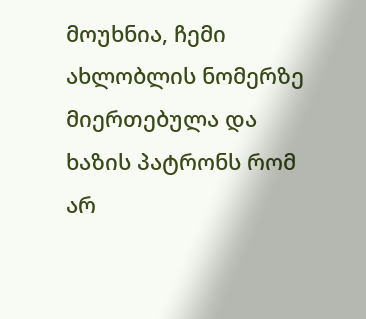მოუხნია, ჩემი ახლობლის ნომერზე მიერთებულა და ხაზის პატრონს რომ არ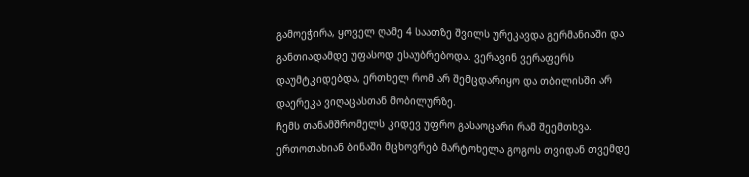გამოეჭირა, ყოველ ღამე 4 საათზე შვილს ურეკავდა გერმანიაში და განთიადამდე უფასოდ ესაუბრებოდა. ვერავინ ვერაფერს დაუმტკიდებდა, ერთხელ რომ არ შემცდარიყო და თბილისში არ დაერეკა ვიღაცასთან მობილურზე.
ჩემს თანამშრომელს კიდევ უფრო გასაოცარი რამ შეემთხვა. ერთოთახიან ბინაში მცხოვრებ მარტოხელა გოგოს თვიდან თვემდე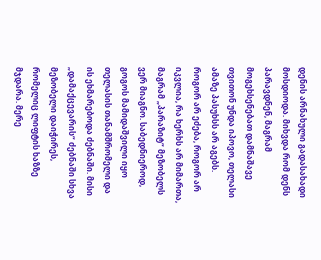დენის არნახული გადასახადი მოსდიოდა. მიხვდა რომ დენს პარავდნენ, მაგრამ მოგეხსენებათ დამნაშავე თვითონ უნდა იპოვო, თელასი ამაზე პასუხსს არ აგებს. როგორ არ ეძება, როგორ არ იკვლია, რა ხერხს არ მიმართა, მაგრამ „პარაზიტ“ მეზობელს ვერ მიაგნო. საბედნიეროდ, გოგოს მამიდაშვილი იყო თელასის თანამშრომელი და ის ეხმარებოდა ძებნაში. მისი „დამაქცევარის“ ძებნაში სხვა მეზობელი დაიჭირეს, რომელიც ლიფტის ხაზზე მჯდარა. მერე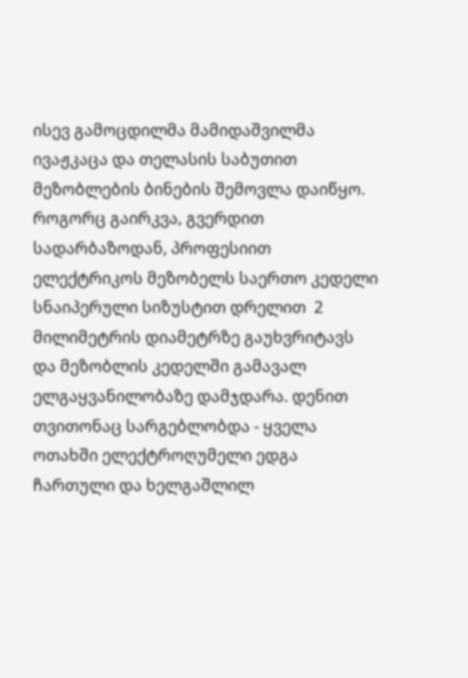ისევ გამოცდილმა მამიდაშვილმა ივაჟკაცა და თელასის საბუთით მეზობლების ბინების შემოვლა დაიწყო. როგორც გაირკვა, გვერდით სადარბაზოდან, პროფესიით ელექტრიკოს მეზობელს საერთო კედელი სნაიპერული სიზუსტით დრელით  2 მილიმეტრის დიამეტრზე გაუხვრიტავს და მეზობლის კედელში გამავალ ელგაყვანილობაზე დამჯდარა. დენით თვითონაც სარგებლობდა - ყველა ოთახში ელექტროღუმელი ედგა ჩართული და ხელგაშლილ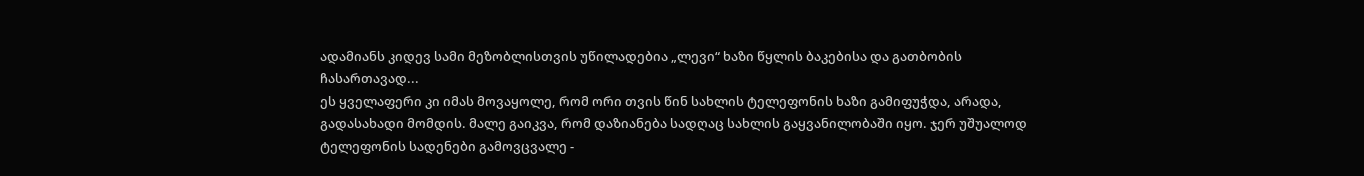ადამიანს კიდევ სამი მეზობლისთვის უწილადებია „ლევი“ ხაზი წყლის ბაკებისა და გათბობის ჩასართავად...
ეს ყველაფერი კი იმას მოვაყოლე, რომ ორი თვის წინ სახლის ტელეფონის ხაზი გამიფუჭდა, არადა, გადასახადი მომდის. მალე გაიკვა, რომ დაზიანება სადღაც სახლის გაყვანილობაში იყო. ჯერ უშუალოდ ტელეფონის სადენები გამოვცვალე -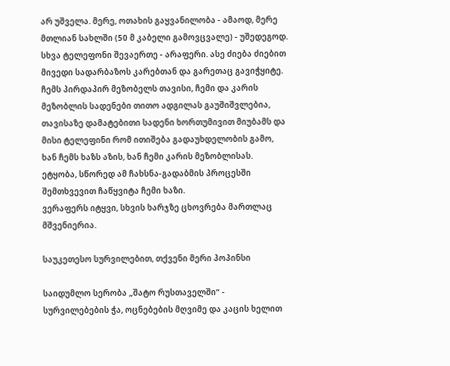არ უშველა. მერე, ოთახის გაყვანილობა - ამაოდ, მერე მთლიან სახლში (50 მ კაბელი გამოვცვალე) - უშედეგოდ. სხვა ტელეფონი შევაერთე - არაფერი. ასე ძიება ძიებით მივედი სადარბაზოს კარებთან და გარეთაც გავიჭყიტე. ჩემს პირდაპირ მეზობელს თავისი, ჩემი და კარის მეზობლის სადენები თითო ადგილას გაუშიშვლებია, თავისაზე დამატებითი სადენი ხორთუმივით მიუბამს და მისი ტელეფინი რომ ითიშება გადაუხდელობის გამო, ხან ჩემს ხაზს აზის, ხან ჩემი კარის მეზობლისას. ეტყობა, სწორედ ამ ჩახსნა-გადაბმის პროცესში შემთხვევით ჩაწყვიტა ჩემი ხაზი.
ვერაფერს იტყვი, სხვის ხარჯზე ცხოვრება მართლაც მშვენიერია.

საუკეთესო სურვილებით, თქვენი მერი პოპინსი

საიდუმლო სერობა „შატო რუსთაველში“ - სურვილებების ჭა, ოცნებების მღვიმე და კაცის ხელით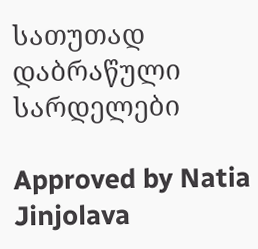სათუთად დაბრაწული სარდელები

Approved by Natia Jinjolava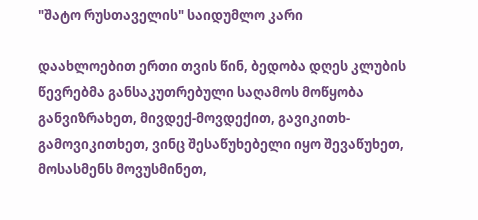"შატო რუსთაველის" საიდუმლო კარი

დაახლოებით ერთი თვის წინ, ბედობა დღეს კლუბის  წევრებმა განსაკუთრებული საღამოს მოწყობა განვიზრახეთ, მივდექ-მოვდექით, გავიკითხ-გამოვიკითხეთ, ვინც შესაწუხებელი იყო შევაწუხეთ, მოსასმენს მოვუსმინეთ,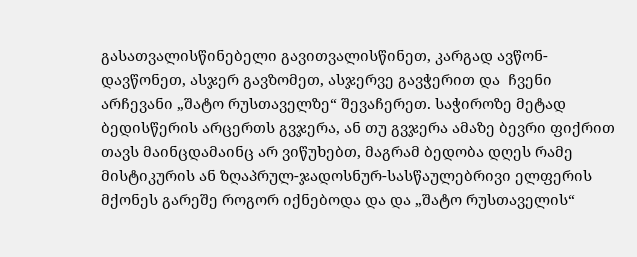გასათვალისწინებელი გავითვალისწინეთ, კარგად ავწონ-დავწონეთ, ასჯერ გავზომეთ, ასჯერვე გავჭერით და  ჩვენი არჩევანი „შატო რუსთაველზე“ შევაჩერეთ. საჭიროზე მეტად ბედისწერის არცერთს გვჯერა, ან თუ გვჯერა ამაზე ბევრი ფიქრით თავს მაინცდამაინც არ ვიწუხებთ, მაგრამ ბედობა დღეს რამე მისტიკურის ან ზღაპრულ-ჯადოსნურ-სასწაულებრივი ელფერის მქონეს გარეშე როგორ იქნებოდა და და „შატო რუსთაველის“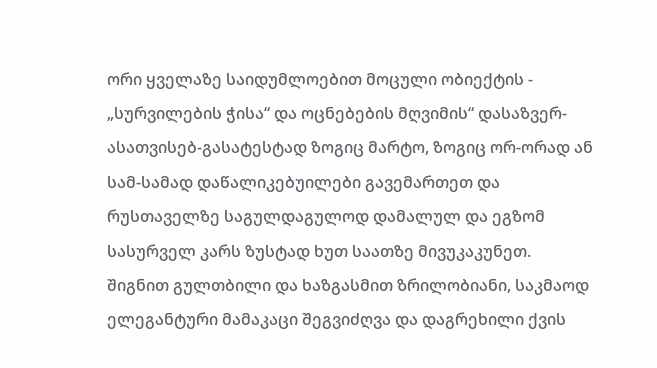ორი ყველაზე საიდუმლოებით მოცული ობიექტის - „სურვილების ჭისა“ და ოცნებების მღვიმის“ დასაზვერ-ასათვისებ-გასატესტად ზოგიც მარტო, ზოგიც ორ-ორად ან სამ-სამად დაწალიკებუილები გავემართეთ და რუსთაველზე საგულდაგულოდ დამალულ და ეგზომ სასურველ კარს ზუსტად ხუთ საათზე მივუკაკუნეთ.
შიგნით გულთბილი და ხაზგასმით ზრილობიანი, საკმაოდ ელეგანტური მამაკაცი შეგვიძღვა და დაგრეხილი ქვის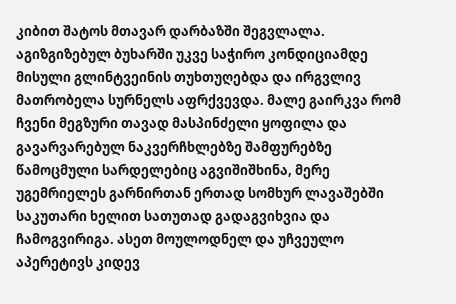კიბით შატოს მთავარ დარბაზში შეგვლალა. აგიზგიზებულ ბუხარში უკვე საჭირო კონდიციამდე მისული გლინტვეინის თუხთუღებდა და ირგვლივ მათრობელა სურნელს აფრქვევდა. მალე გაირკვა რომ ჩვენი მეგზური თავად მასპინძელი ყოფილა და გავარვარებულ ნაკვერჩხლებზე შამფურებზე წამოცმული სარდელებიც აგვიშიშხინა, მერე უგემრიელეს გარნირთან ერთად სომხურ ლავაშებში საკუთარი ხელით სათუთად გადაგვიხვია და ჩამოგვირიგა. ასეთ მოულოდნელ და უჩვეულო აპერეტივს კიდევ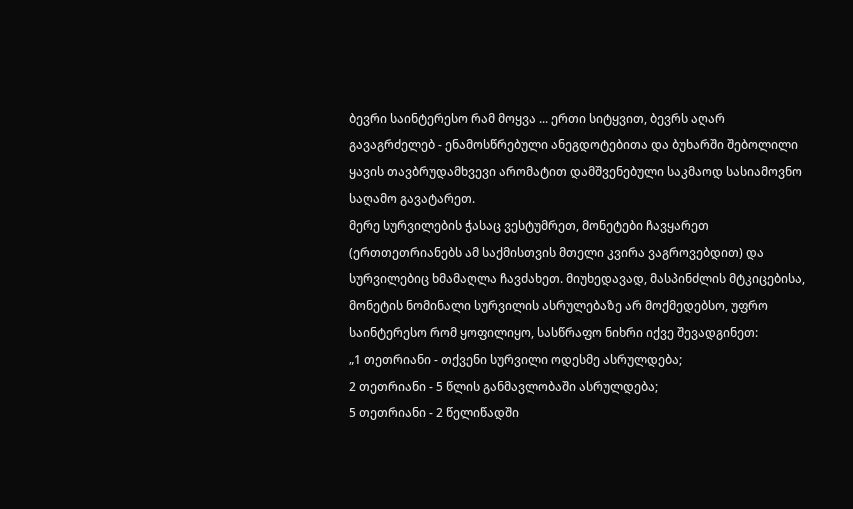ბევრი საინტერესო რამ მოყვა ... ერთი სიტყვით, ბევრს აღარ გავაგრძელებ - ენამოსწრებული ანეგდოტებითა და ბუხარში შებოლილი ყავის თავბრუდამხვევი არომატით დამშვენებული საკმაოდ სასიამოვნო საღამო გავატარეთ.
მერე სურვილების ჭასაც ვესტუმრეთ, მონეტები ჩავყარეთ (ერთთეთრიანებს ამ საქმისთვის მთელი კვირა ვაგროვებდით) და სურვილებიც ხმამაღლა ჩავძახეთ. მიუხედავად, მასპინძლის მტკიცებისა, მონეტის ნომინალი სურვილის ასრულებაზე არ მოქმედებსო, უფრო საინტერესო რომ ყოფილიყო, სასწრაფო ნიხრი იქვე შევადგინეთ:
„1 თეთრიანი - თქვენი სურვილი ოდესმე ასრულდება;
2 თეთრიანი - 5 წლის განმავლობაში ასრულდება;
5 თეთრიანი - 2 წელიწადში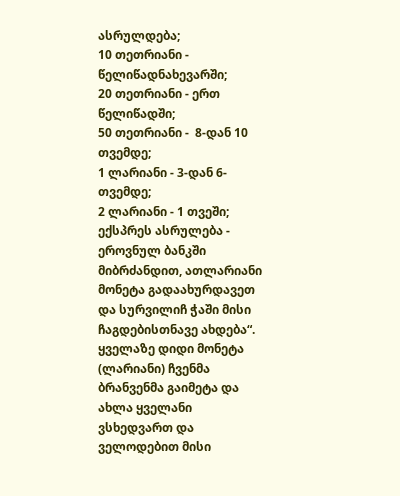ასრულდება;
10 თეთრიანი - წელიწადნახევარში;
20 თეთრიანი - ერთ წელიწადში;
50 თეთრიანი -  8-დან 10 თვემდე;
1 ლარიანი - 3-დან 6-თვემდე;
2 ლარიანი - 1 თვეში;
ექსპრეს ასრულება - ეროვნულ ბანკში მიბრძანდით, ათლარიანი მონეტა გადაახურდავეთ და სურვილიჩ ჭაში მისი ჩაგდებისთნავე ახდება“.
ყველაზე დიდი მონეტა (ლარიანი) ჩვენმა ბრანვენმა გაიმეტა და ახლა ყველანი ვსხედვართ და ველოდებით მისი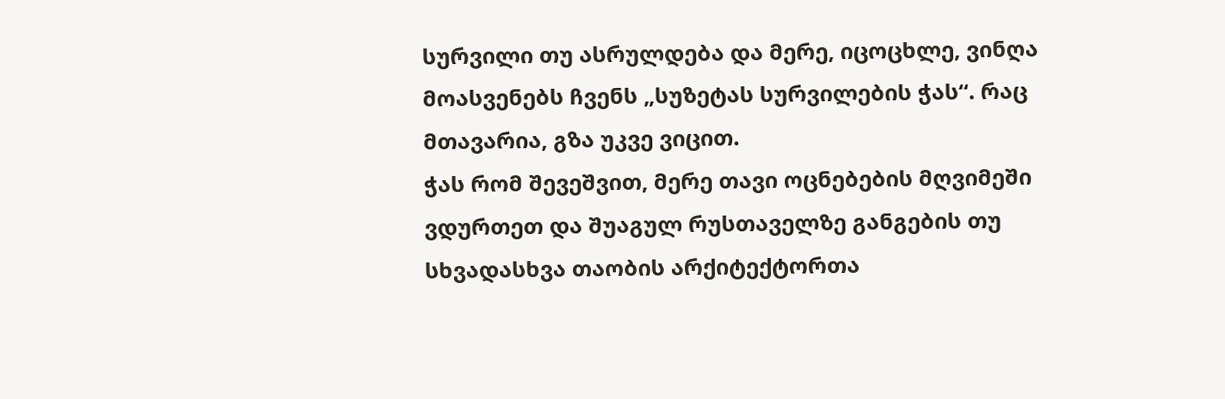სურვილი თუ ასრულდება და მერე, იცოცხლე, ვინღა მოასვენებს ჩვენს „სუზეტას სურვილების ჭას“. რაც მთავარია, გზა უკვე ვიცით.
ჭას რომ შევეშვით, მერე თავი ოცნებების მღვიმეში ვდურთეთ და შუაგულ რუსთაველზე განგების თუ სხვადასხვა თაობის არქიტექტორთა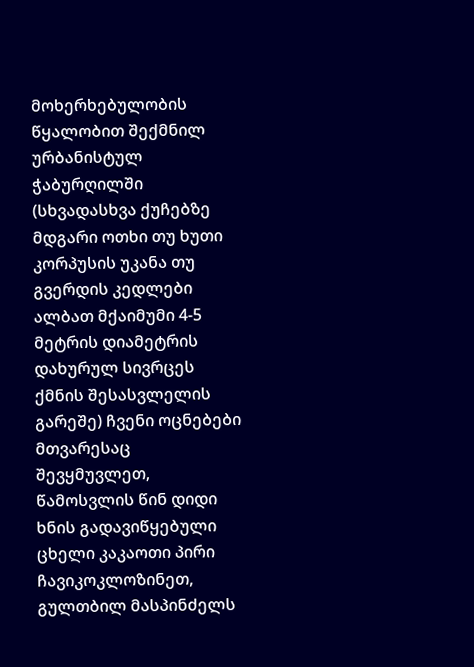მოხერხებულობის წყალობით შექმნილ ურბანისტულ ჭაბურღილში (სხვადასხვა ქუჩებზე მდგარი ოთხი თუ ხუთი კორპუსის უკანა თუ გვერდის კედლები ალბათ მქაიმუმი 4-5 მეტრის დიამეტრის დახურულ სივრცეს ქმნის შესასვლელის გარეშე) ჩვენი ოცნებები მთვარესაც შევყმუვლეთ, წამოსვლის წინ დიდი ხნის გადავიწყებული ცხელი კაკაოთი პირი ჩავიკოკლოზინეთ, გულთბილ მასპინძელს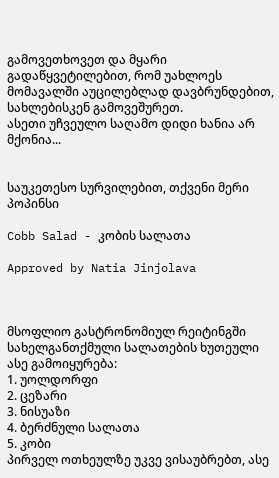გამოვეთხოვეთ და მყარი გადაწყვეტილებით, რომ უახლოეს მომავალში აუცილებლად დავბრუნდებით, სახლებისკენ გამოვეშურეთ.
ასეთი უჩვეულო საღამო დიდი ხანია არ მქონია...


საუკეთესო სურვილებით, თქვენი მერი პოპინსი

Cobb Salad - კობის სალათა

Approved by Natia Jinjolava



მსოფლიო გასტრონომიულ რეიტინგში სახელგანთქმული სალათების ხუთეული ასე გამოიყურება:
1. უოლდორფი
2. ცეზარი
3. ნისუაზი
4. ბერძნული სალათა
5. კობი
პირველ ოთხეულზე უკვე ვისაუბრებთ, ასე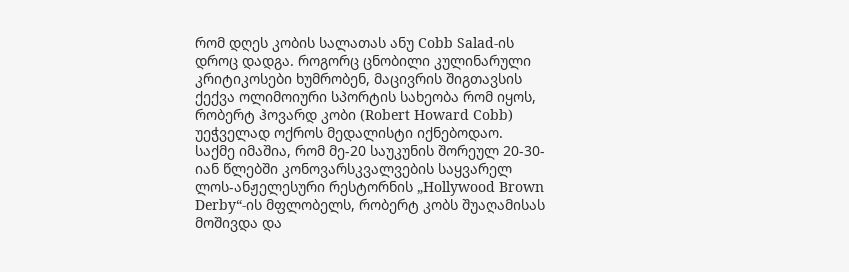რომ დღეს კობის სალათას ანუ Cobb Salad-ის დროც დადგა. როგორც ცნობილი კულინარული კრიტიკოსები ხუმრობენ, მაცივრის შიგთავსის ქექვა ოლიმოიური სპორტის სახეობა რომ იყოს, რობერტ ჰოვარდ კობი (Robert Howard Cobb) უეჭველად ოქროს მედალისტი იქნებოდაო.
საქმე იმაშია, რომ მე-20 საუკუნის შორეულ 20-30-იან წლებში კონოვარსკვალვების საყვარელ ლოს-ანჟელესური რესტორნის „Hollywood Brown Derby“-ის მფლობელს, რობერტ კობს შუაღამისას მოშივდა და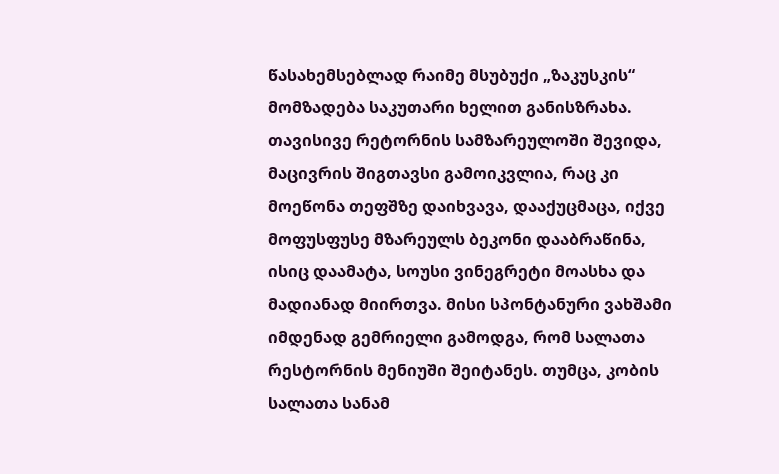წასახემსებლად რაიმე მსუბუქი „ზაკუსკის“ მომზადება საკუთარი ხელით განისზრახა. თავისივე რეტორნის სამზარეულოში შევიდა, მაცივრის შიგთავსი გამოიკვლია, რაც კი მოეწონა თეფშზე დაიხვავა, დააქუცმაცა, იქვე მოფუსფუსე მზარეულს ბეკონი დააბრაწინა, ისიც დაამატა, სოუსი ვინეგრეტი მოასხა და მადიანად მიირთვა. მისი სპონტანური ვახშამი იმდენად გემრიელი გამოდგა, რომ სალათა რესტორნის მენიუში შეიტანეს. თუმცა, კობის სალათა სანამ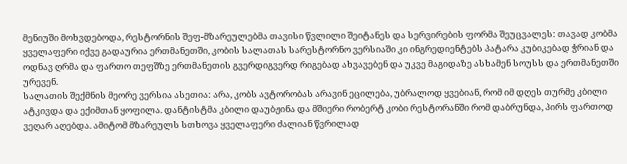მენიუში მოხვდებოდა, რესტორნის შეფ-მზარეულებმა თავისი წვლილი შეიტანეს და სერვირების ფორმა შეუცვალეს: თავად კობმა ყველაფერი იქვე გადაურია ერთმანეთში, კობის სალათას სარესტორნო ვერსიაში კი ინგრედიენტებს პატარა კუბიკებად ჭრიან და ოდნავ ღრმა და ფართო თეფშზე ერთმანეთის გვერდიგვერდ რიგებად ახვავებენ და უკვე მაგიდაზე ასხამენ სოუსს და ერთმანეთში ურევენ.
სალათის შექმნის მეორე ვერსია ასეთია: არა, კობს ავტორობას არავინ ეცილება, უბრალოდ ყვებიან, რომ იმ დღეს თურმე კბილი ატკივდა და ექიმთან ყოფილა. დანტისტმა კბილი დაუბჟინა და მშიერი რობერტ კობი რესტორანში რომ დაბრუნდა, პირს ფართოდ ვეღარ აღებდა. ამიტომ მზარეულს სთხოვა ყველაფერი ძალიან წვრილად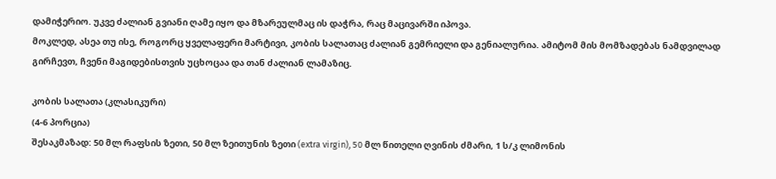დამიჭერიო. უკვე ძალიან გვიანი ღამე იყო და მზარეულმაც ის დაჭრა, რაც მაცივარში იპოვა.
მოკლედ, ასეა თუ ისე, როგორც ყველაფერი მარტივი, კობის სალათაც ძალიან გემრიელი და გენიალურია. ამიტომ მის მომზადებას ნამდვილად გირჩევთ, ჩვენი მაგიდებისთვის უცხოცაა და თან ძალიან ლამაზიც.

კობის სალათა (კლასიკური)
(4-6 პორცია)
შესაკმაზად: 50 მლ რაფსის ზეთი, 50 მლ ზეითუნის ზეთი (extra virgin), 50 მლ წითელი ღვინის ძმარი, 1 ს/კ ლიმონის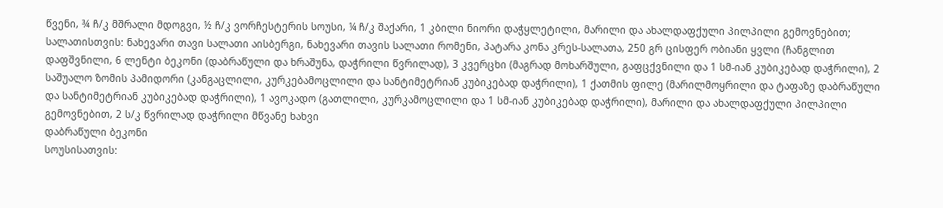წვენი, ¾ ჩ/კ მშრალი მდოგვი, ½ ჩ/კ ვორჩესტერის სოუსი, ¼ ჩ/კ შაქარი, 1 კბილი ნიორი დაჭყლეტილი, მარილი და ახალდაფქული პილპილი გემოვნებით;
სალათისთვის: ნახევარი თავი სალათი აისბერგი, ნახევარი თავის სალათი რომენი, პატარა კონა კრეს-სალათა, 250 გრ ცისფერ ობიანი ყვლი (ჩანგლით დაფშვნილი, 6 ლენტი ბეკონი (დაბრაწული და ხრაშუნა, დაჭრილი წვრილად), 3 კვერცხი (მაგრად მოხარშული, გაფცქვნილი და 1 სმ-იან კუბიკებად დაჭრილი), 2 საშუალო ზომის პამიდორი (კანგაცლილი, კურკებამოცლილი და სანტიმეტრიან კუბიკებად დაჭრილი), 1 ქათმის ფილე (მარილმოყრილი და ტაფაზე დაბრაწული და სანტიმეტრიან კუბიკებად დაჭრილი), 1 ავოკადო (გათლილი, კურკამოცლილი და 1 სმ-იან კუბიკებად დაჭრილი), მარილი და ახალდაფქული პილპილი გემოვნებით, 2 ს/კ წვრილად დაჭრილი მწვანე ხახვი
დაბრაწული ბეკონი
სოუსისათვის: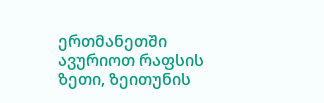ერთმანეთში ავურიოთ რაფსის ზეთი, ზეითუნის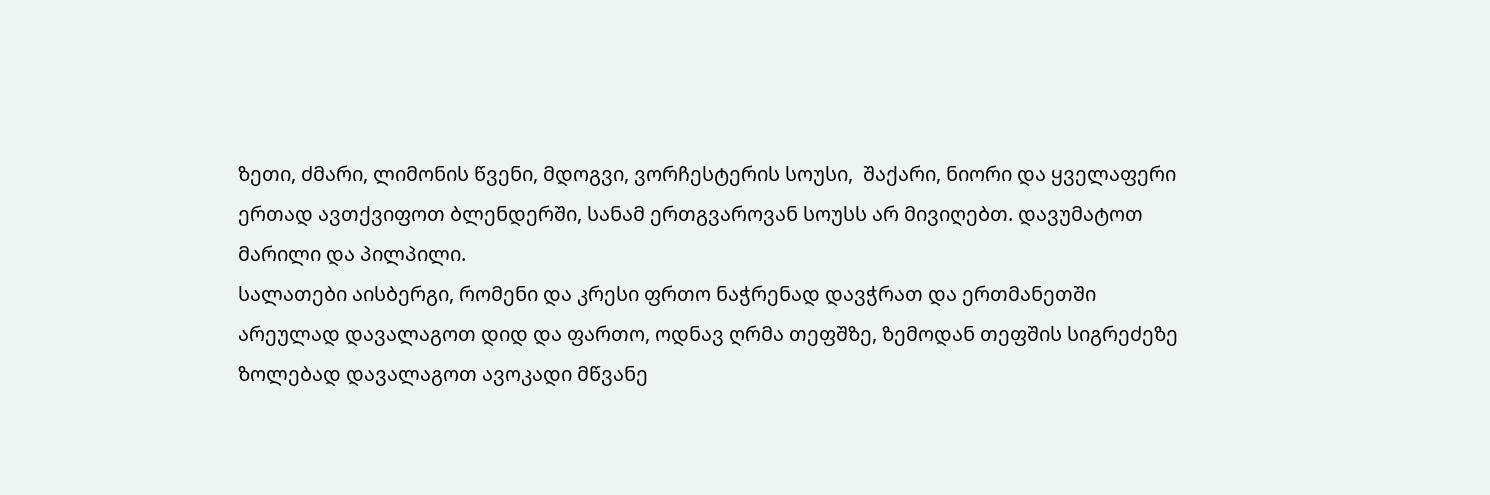ზეთი, ძმარი, ლიმონის წვენი, მდოგვი, ვორჩესტერის სოუსი,  შაქარი, ნიორი და ყველაფერი ერთად ავთქვიფოთ ბლენდერში, სანამ ერთგვაროვან სოუსს არ მივიღებთ. დავუმატოთ მარილი და პილპილი.
სალათები აისბერგი, რომენი და კრესი ფრთო ნაჭრენად დავჭრათ და ერთმანეთში არეულად დავალაგოთ დიდ და ფართო, ოდნავ ღრმა თეფშზე, ზემოდან თეფშის სიგრეძეზე ზოლებად დავალაგოთ ავოკადი მწვანე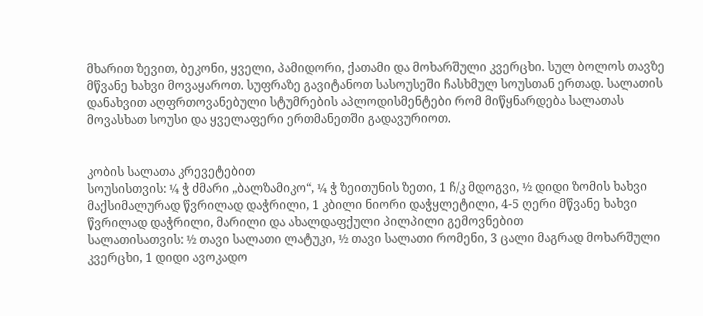მხარით ზევით, ბეკონი, ყველი, პამიდორი, ქათამი და მოხარშული კვერცხი. სულ ბოლოს თავზე მწვანე ხახვი მოვაყაროთ. სუფრაზე გავიტანოთ სასოუსეში ჩასხმულ სოუსთან ერთად. სალათის დანახვით აღფრთოვანებული სტუმრების აპლოდისმენტები რომ მიწყნარდება სალათას მოვასხათ სოუსი და ყველაფერი ერთმანეთში გადავურიოთ.


კობის სალათა კრევეტებით
სოუსისთვის: ¼ ჭ ძმარი „ბალზამიკო“, ¼ ჭ ზეითუნის ზეთი, 1 ჩ/კ მდოგვი, ½ დიდი ზომის ხახვი მაქსიმალურად წვრილად დაჭრილი, 1 კბილი ნიორი დაჭყლეტილი, 4-5 ღერი მწვანე ხახვი წვრილად დაჭრილი, მარილი და ახალდაფქული პილპილი გემოვნებით
სალათისათვის: ½ თავი სალათი ლატუკი, ½ თავი სალათი რომენი, 3 ცალი მაგრად მოხარშული კვერცხი, 1 დიდი ავოკადო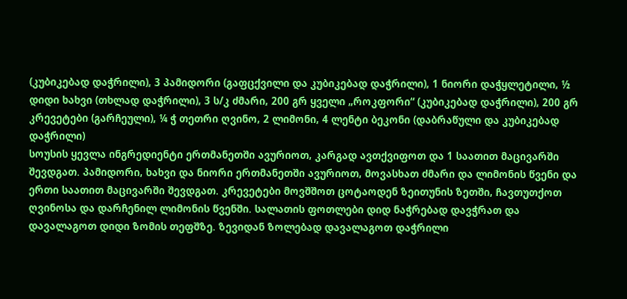(კუბიკებად დაჭრილი), 3 პამიდორი (გაფცქვილი და კუბიკებად დაჭრილი), 1 ნიორი დაჭყლეტილი, ½ დიდი ხახვი (თხლად დაჭრილი), 3 ს/კ ძმარი, 200 გრ ყველი „როკფორი“ (კუბიკებად დაჭრილი), 200 გრ კრევეტები (გარჩეული), ¼ ჭ თეთრი ღვინო, 2 ლიმონი, 4 ლენტი ბეკონი (დაბრაწული და კუბიკებად დაჭრილი)
სოუსის ყევლა ინგრედიენტი ერთმანეთში ავურიოთ, კარგად ავთქვიფოთ და 1 საათით მაცივარში შევდგათ. პამიდორი, ხახვი და ნიორი ერთმანეთში ავურიოთ, მოვასხათ ძმარი და ლიმონის წვენი და ერთი საათით მაცივარში შევდგათ. კრევეტები მოვშშოთ ცოტაოდენ ზეითუნის ზეთში, ჩავთუთქოთ ღვინოსა და დარჩენილ ლიმონის წვენში. სალათის ფოთლები დიდ ნაჭრებად დავჭრათ და დავალაგოთ დიდი ზომის თეფშზე. ზევიდან ზოლებად დავალაგოთ დაჭრილი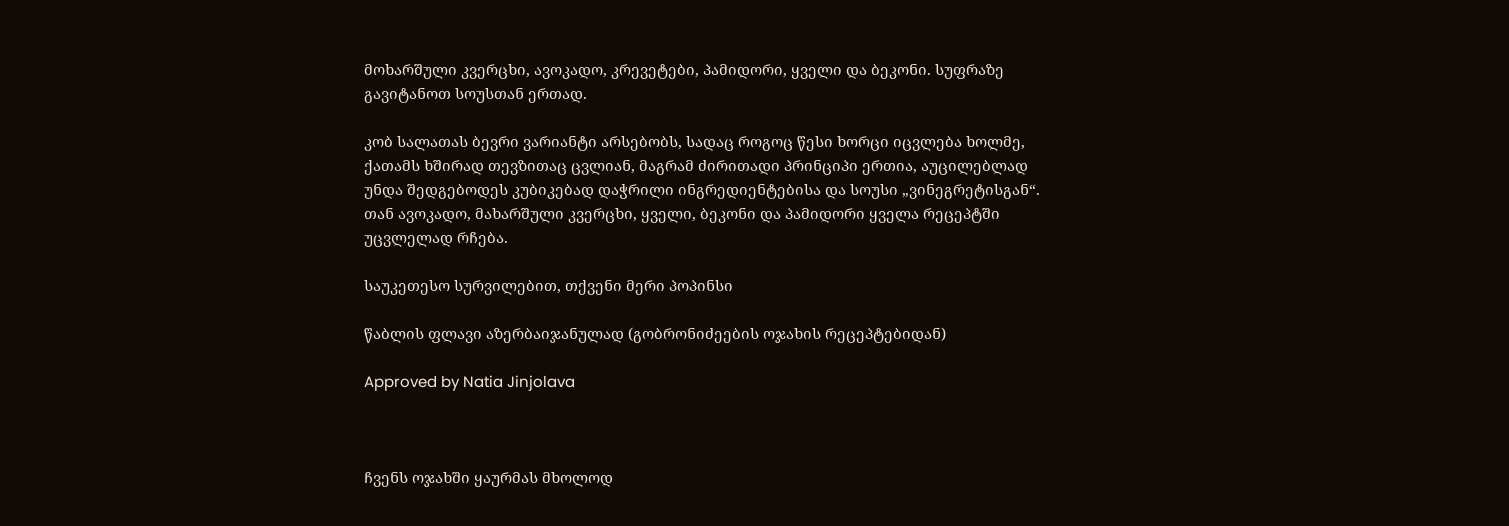მოხარშული კვერცხი, ავოკადო, კრევეტები, პამიდორი, ყველი და ბეკონი. სუფრაზე გავიტანოთ სოუსთან ერთად.

კობ სალათას ბევრი ვარიანტი არსებობს, სადაც როგოც წესი ხორცი იცვლება ხოლმე, ქათამს ხშირად თევზითაც ცვლიან, მაგრამ ძირითადი პრინციპი ერთია, აუცილებლად უნდა შედგებოდეს კუბიკებად დაჭრილი ინგრედიენტებისა და სოუსი „ვინეგრეტისგან“. თან ავოკადო, მახარშული კვერცხი, ყველი, ბეკონი და პამიდორი ყველა რეცეპტში უცვლელად რჩება.

საუკეთესო სურვილებით, თქვენი მერი პოპინსი

წაბლის ფლავი აზერბაიჯანულად (გობრონიძეების ოჯახის რეცეპტებიდან)

Approved by Natia Jinjolava



ჩვენს ოჯახში ყაურმას მხოლოდ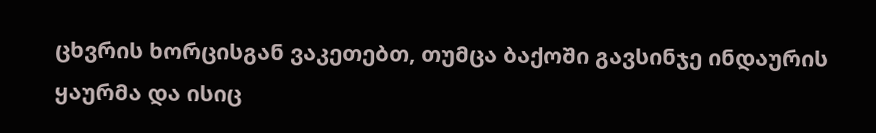ცხვრის ხორცისგან ვაკეთებთ, თუმცა ბაქოში გავსინჯე ინდაურის ყაურმა და ისიც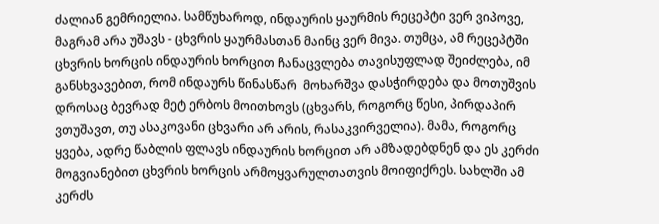ძალიან გემრიელია. სამწუხაროდ, ინდაურის ყაურმის რეცეპტი ვერ ვიპოვე, მაგრამ არა უშავს - ცხვრის ყაურმასთან მაინც ვერ მივა. თუმცა, ამ რეცეპტში ცხვრის ხორცის ინდაურის ხორცით ჩანაცვლება თავისუფლად შეიძლება, იმ განსხვავებით, რომ ინდაურს წინასწარ  მოხარშვა დასჭირდება და მოთუშვის დროსაც ბევრად მეტ ერბოს მოითხოვს (ცხვარს, როგორც წესი, პირდაპირ ვთუშავთ, თუ ასაკოვანი ცხვარი არ არის, რასაკვირველია). მამა, როგორც ყვება, ადრე წაბლის ფლავს ინდაურის ხორცით არ ამზადებდნენ და ეს კერძი მოგვიანებით ცხვრის ხორცის არმოყვარულთათვის მოიფიქრეს. სახლში ამ კერძს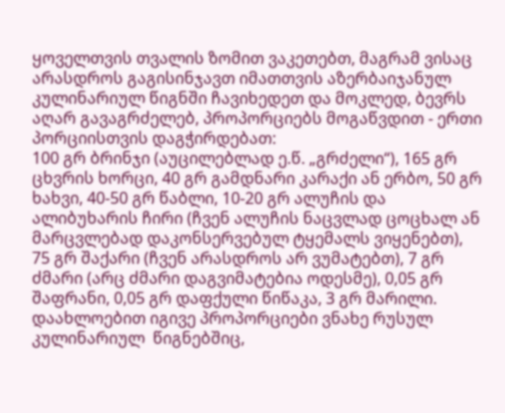ყოველთვის თვალის ზომით ვაკეთებთ, მაგრამ ვისაც არასდროს გაგისინჯავთ იმათთვის აზერბაიჯანულ კულინარიულ წიგნში ჩავიხედეთ და მოკლედ, ბევრს აღარ გავაგრძელებ, პროპორციებს მოგაწვდით - ერთი პორციისთვის დაგჭირდებათ:
100 გრ ბრინჯი (აუცილებლად ე.წ. „გრძელი“), 165 გრ ცხვრის ხორცი, 40 გრ გამდნარი კარაქი ან ერბო, 50 გრ ხახვი, 40-50 გრ წაბლი, 10-20 გრ ალუჩის და ალიბუხარის ჩირი (ჩვენ ალუჩის ნაცვლად ცოცხალ ან მარცვლებად დაკონსერვებულ ტყემალს ვიყენებთ), 75 გრ შაქარი (ჩვენ არასდროს არ ვუმატებთ), 7 გრ ძმარი (არც ძმარი დაგვიმატებია ოდესმე), 0,05 გრ შაფრანი, 0,05 გრ დაფქული წიწაკა, 3 გრ მარილი.
დაახლოებით იგივე პროპორციები ვნახე რუსულ კულინარიულ  წიგნებშიც,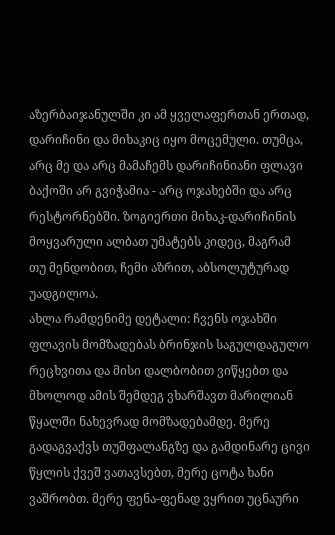აზერბაიჯანულში კი ამ ყველაფერთან ერთად, დარიჩინი და მიხაკიც იყო მოცემული. თუმცა, არც მე და არც მამაჩემს დარიჩინიანი ფლავი ბაქოში არ გვიჭამია - არც ოჯახებში და არც რესტორნებში. ზოგიერთი მიხაკ-დარიჩინის მოყვარული ალბათ უმატებს კიდეც, მაგრამ თუ მენდობით, ჩემი აზრით, აბსოლუტურად უადგილოა.
ახლა რამდენიმე დეტალი: ჩვენს ოჯახში ფლავის მომზადებას ბრინჯის საგულდაგულო რეცხვითა და მისი დალბობით ვიწყებთ და მხოლოდ ამის შემდეგ ვხარშავთ მარილიან წყალში ნახევრად მომზადებამდე. მერე გადაგვაქვს თუშფალანგზე და გამდინარე ცივი წყლის ქვეშ ვათავსებთ, მერე ცოტა ხანი ვაშრობთ. მერე ფენა-ფენად ვყრით უცნაური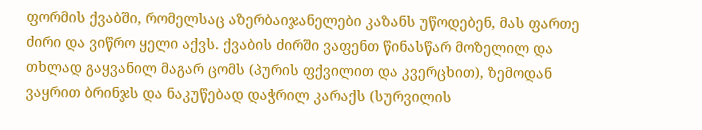ფორმის ქვაბში, რომელსაც აზერბაიჯანელები კაზანს უწოდებენ, მას ფართე ძირი და ვიწრო ყელი აქვს. ქვაბის ძირში ვაფენთ წინასწარ მოზელილ და თხლად გაყვანილ მაგარ ცომს (პურის ფქვილით და კვერცხით), ზემოდან ვაყრით ბრინჯს და ნაკუწებად დაჭრილ კარაქს (სურვილის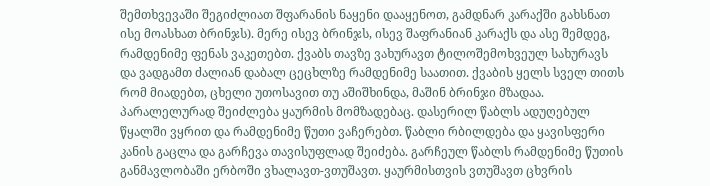შემთხვევაში შეგიძლიათ შფარანის ნაყენი დააყენოთ, გამდნარ კარაქში გახსნათ ისე მოასხათ ბრინჯს). მერე ისევ ბრინჯს, ისევ შაფრანიან კარაქს და ასე შემდეგ, რამდენიმე ფენას ვაკეთებთ. ქვაბს თავზე ვახურავთ ტილოშემოხვეულ სახურავს და ვადგამთ ძალიან დაბალ ცეცხლზე რამდენიმე საათით. ქვაბის ყელს სველ თითს რომ მიადებთ, ცხელი უთოსავით თუ აშიშხინდა, მაშინ ბრინჯი მზადაა.
პარალელურად შეიძლება ყაურმის მომზადებაც. დასერილ წაბლს ადუღებულ წყალში ვყრით და რამდენიმე წუთი ვაჩერებთ. წაბლი რბილდება და ყავისფერი კანის გაცლა და გარჩევა თავისუფლად შეიძება. გარჩეულ წაბლს რამდენიმე წუთის განმავლობაში ერბოში ვხალავთ-ვთუშავთ. ყაურმისთვის ვთუშავთ ცხვრის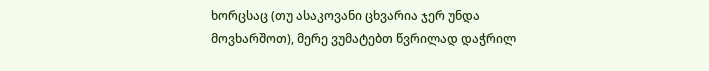ხორცსაც (თუ ასაკოვანი ცხვარია ჯერ უნდა მოვხარშოთ), მერე ვუმატებთ წვრილად დაჭრილ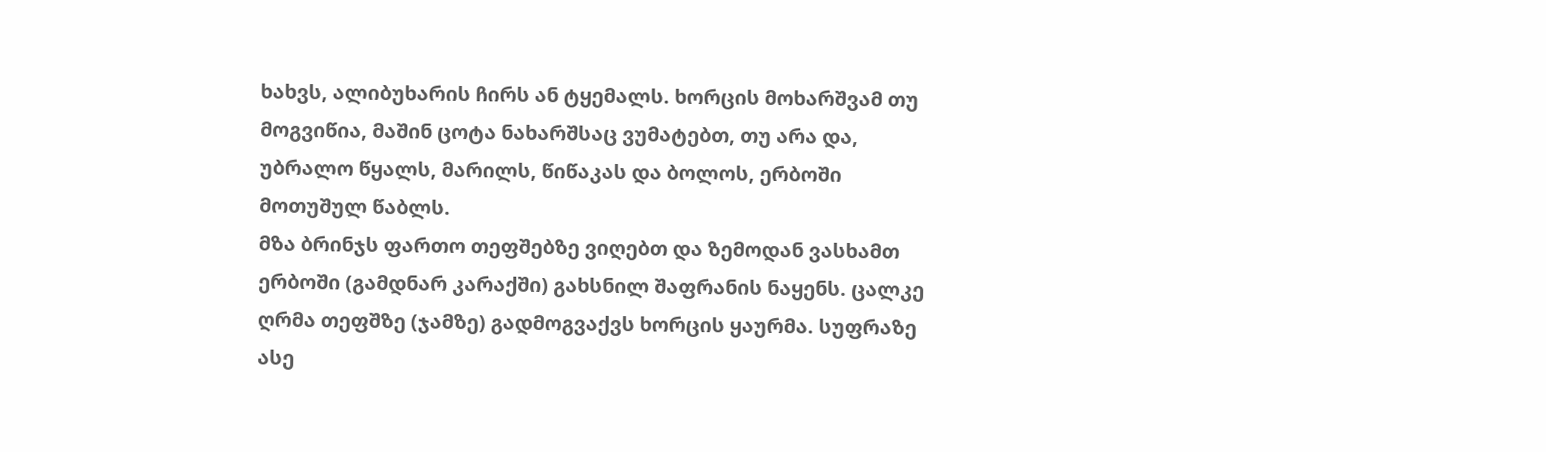ხახვს, ალიბუხარის ჩირს ან ტყემალს. ხორცის მოხარშვამ თუ მოგვიწია, მაშინ ცოტა ნახარშსაც ვუმატებთ, თუ არა და, უბრალო წყალს, მარილს, წიწაკას და ბოლოს, ერბოში მოთუშულ წაბლს.
მზა ბრინჯს ფართო თეფშებზე ვიღებთ და ზემოდან ვასხამთ ერბოში (გამდნარ კარაქში) გახსნილ შაფრანის ნაყენს. ცალკე ღრმა თეფშზე (ჯამზე) გადმოგვაქვს ხორცის ყაურმა. სუფრაზე ასე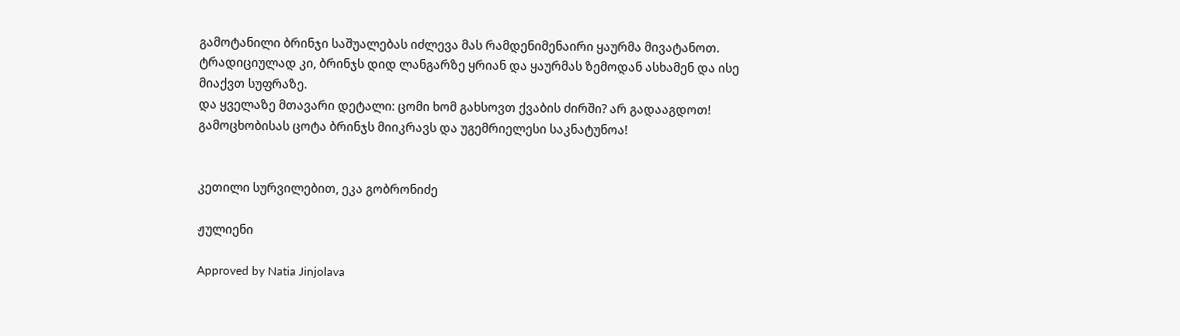გამოტანილი ბრინჯი საშუალებას იძლევა მას რამდენიმენაირი ყაურმა მივატანოთ. ტრადიციულად კი, ბრინჯს დიდ ლანგარზე ყრიან და ყაურმას ზემოდან ასხამენ და ისე მიაქვთ სუფრაზე.
და ყველაზე მთავარი დეტალი: ცომი ხომ გახსოვთ ქვაბის ძირში? არ გადააგდოთ! გამოცხობისას ცოტა ბრინჯს მიიკრავს და უგემრიელესი საკნატუნოა!


კეთილი სურვილებით, ეკა გობრონიძე

ჟულიენი

Approved by Natia Jinjolava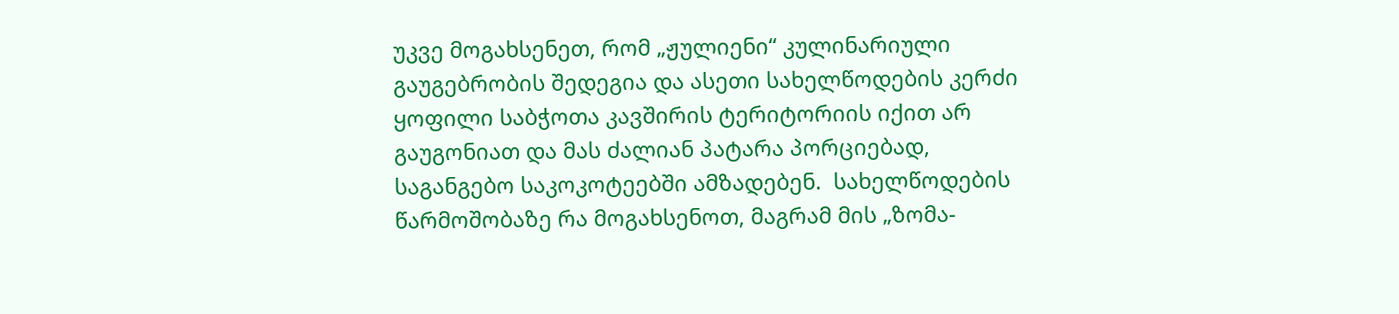უკვე მოგახსენეთ, რომ „ჟულიენი“ კულინარიული გაუგებრობის შედეგია და ასეთი სახელწოდების კერძი ყოფილი საბჭოთა კავშირის ტერიტორიის იქით არ გაუგონიათ და მას ძალიან პატარა პორციებად, საგანგებო საკოკოტეებში ამზადებენ.  სახელწოდების წარმოშობაზე რა მოგახსენოთ, მაგრამ მის „ზომა-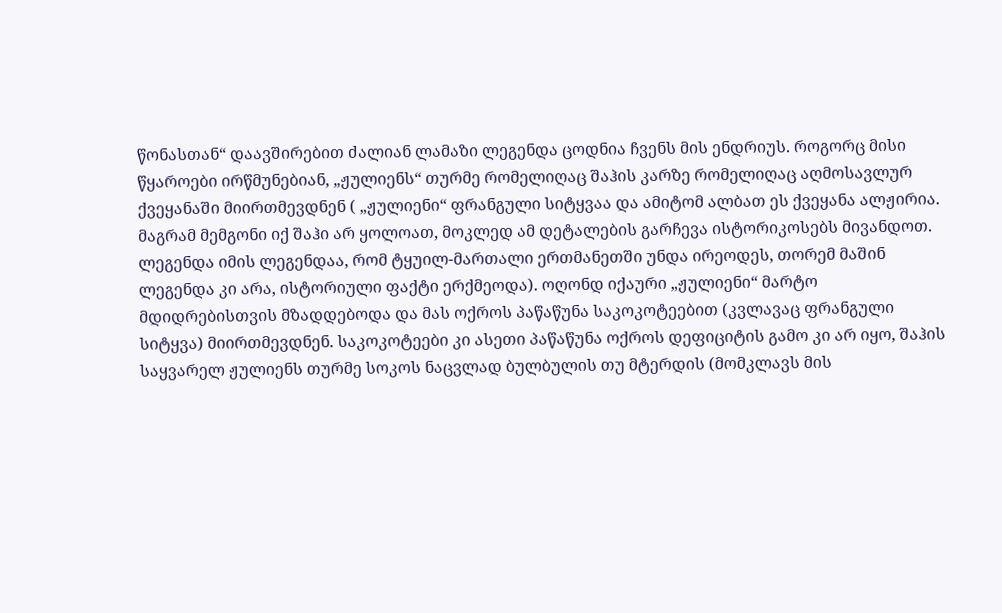წონასთან“ დაავშირებით ძალიან ლამაზი ლეგენდა ცოდნია ჩვენს მის ენდრიუს. როგორც მისი წყაროები ირწმუნებიან, „ჟულიენს“ თურმე რომელიღაც შაჰის კარზე რომელიღაც აღმოსავლურ ქვეყანაში მიირთმევდნენ ( „ჟულიენი“ ფრანგული სიტყვაა და ამიტომ ალბათ ეს ქვეყანა ალჟირია. მაგრამ მემგონი იქ შაჰი არ ყოლოათ, მოკლედ ამ დეტალების გარჩევა ისტორიკოსებს მივანდოთ. ლეგენდა იმის ლეგენდაა, რომ ტყუილ-მართალი ერთმანეთში უნდა ირეოდეს, თორემ მაშინ ლეგენდა კი არა, ისტორიული ფაქტი ერქმეოდა). ოღონდ იქაური „ჟულიენი“ მარტო მდიდრებისთვის მზადდებოდა და მას ოქროს პაწაწუნა საკოკოტეებით (კვლავაც ფრანგული სიტყვა) მიირთმევდნენ. საკოკოტეები კი ასეთი პაწაწუნა ოქროს დეფიციტის გამო კი არ იყო, შაჰის საყვარელ ჟულიენს თურმე სოკოს ნაცვლად ბულბულის თუ მტერდის (მომკლავს მის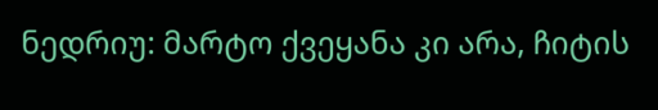ნედრიუ: მარტო ქვეყანა კი არა, ჩიტის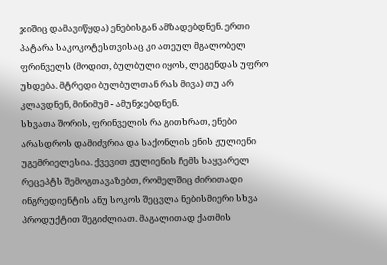ჯიშიც დამავიწყდა) ენებისგან ამზადებდნენ. ერთი პატარა საკოკოტესთვისაც კი ათეულ მგალობელ ფრინველს (მოდით, ბულბული იყოს, ლეგენდას უფრო უხდება. მტრედი ბულბულთან რას მივა) თუ არ კლავდნენ, მინიმუმ - ამუნჯებდნენ.
სხვათა შორის, ფრინველის რა გითხრათ, ენები არასდროს დამიძვრია და საქონლის ენის ჟულიენი უგემრიელესია. ქვევით ჟულიენის ჩემს საყვარელ რეცეპტს შემოგთავაზებთ, რომელშიც ძირითადი ინგრედიენტის ანუ სოკოს შეცვლა ნებისმიერი სხვა პროდუქტით შეგიძლიათ. მაგალითად ქათმის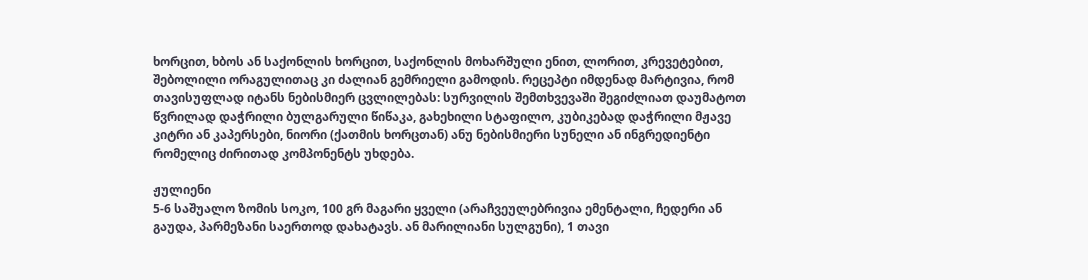ხორცით, ხბოს ან საქონლის ხორცით, საქონლის მოხარშული ენით, ლორით, კრევეტებით, შებოლილი ორაგულითაც კი ძალიან გემრიელი გამოდის. რეცეპტი იმდენად მარტივია, რომ თავისუფლად იტანს ნებისმიერ ცვლილებას: სურვილის შემთხვევაში შეგიძლიათ დაუმატოთ წვრილად დაჭრილი ბულგარული წიწაკა, გახეხილი სტაფილო, კუბიკებად დაჭრილი მჟავე კიტრი ან კაპერსები, ნიორი (ქათმის ხორცთან) ანუ ნებისმიერი სუნელი ან ინგრედიენტი რომელიც ძირითად კომპონენტს უხდება.

ჟულიენი
5-6 საშუალო ზომის სოკო, 100 გრ მაგარი ყველი (არაჩვეულებრივია ემენტალი, ჩედერი ან გაუდა, პარმეზანი საერთოდ დახატავს. ან მარილიანი სულგუნი), 1 თავი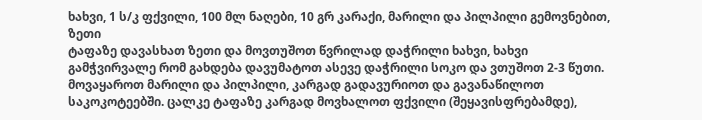ხახვი, 1 ს/კ ფქვილი, 100 მლ ნაღები, 10 გრ კარაქი, მარილი და პილპილი გემოვნებით, ზეთი
ტაფაზე დავასხათ ზეთი და მოვთუშოთ წვრილად დაჭრილი ხახვი, ხახვი გამჭვირვალე რომ გახდება დავუმატოთ ასევე დაჭრილი სოკო და ვთუშოთ 2-3 წუთი. მოვაყაროთ მარილი და პილპილი, კარგად გადავურიოთ და გავანაწილოთ საკოკოტეებში. ცალკე ტაფაზე კარგად მოვხალოთ ფქვილი (შეყავისფრებამდე),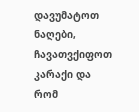დავუმატოთ ნაღები, ჩავათვქიფოთ კარაქი და რომ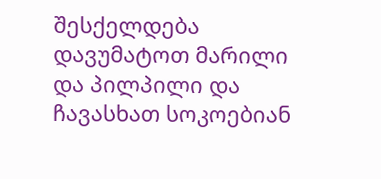შესქელდება დავუმატოთ მარილი და პილპილი და ჩავასხათ სოკოებიან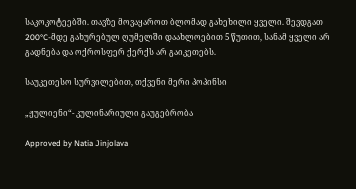საკოკოტეებში. თავზე მოვაყაროთ ბლომად გახეხილი ყველი. შევდგათ 200°C-მდე გახურებულ ღუმელში დაახლოებით 5 წუთით, სანამ ყველი არ გადნება და ოქროსფერ ქერქს არ გაიკეთებს.

საუკეთესო სურვილებით, თქვენი მერი პოპინსი

„ჟულიენი“- კულინარიული გაუგებრობა

Approved by Natia Jinjolava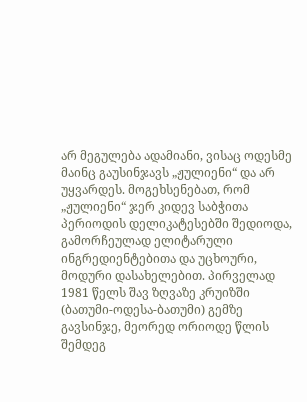არ მეგულება ადამიანი, ვისაც ოდესმე მაინც გაუსინჯავს „ჟულიენი“ და არ უყვარდეს. მოგეხსენებათ, რომ „ჟულიენი“ ჯერ კიდევ საბჭითა პერიოდის დელიკატესებში შედიოდა, გამორჩეულად ელიტარული ინგრედიენტებითა და უცხოური, მოდური დასახელებით. პირველად 1981 წელს შავ ზღვაზე კრუიზში (ბათუმი-ოდესა-ბათუმი) გემზე გავსინჯე, მეორედ ორიოდე წლის შემდეგ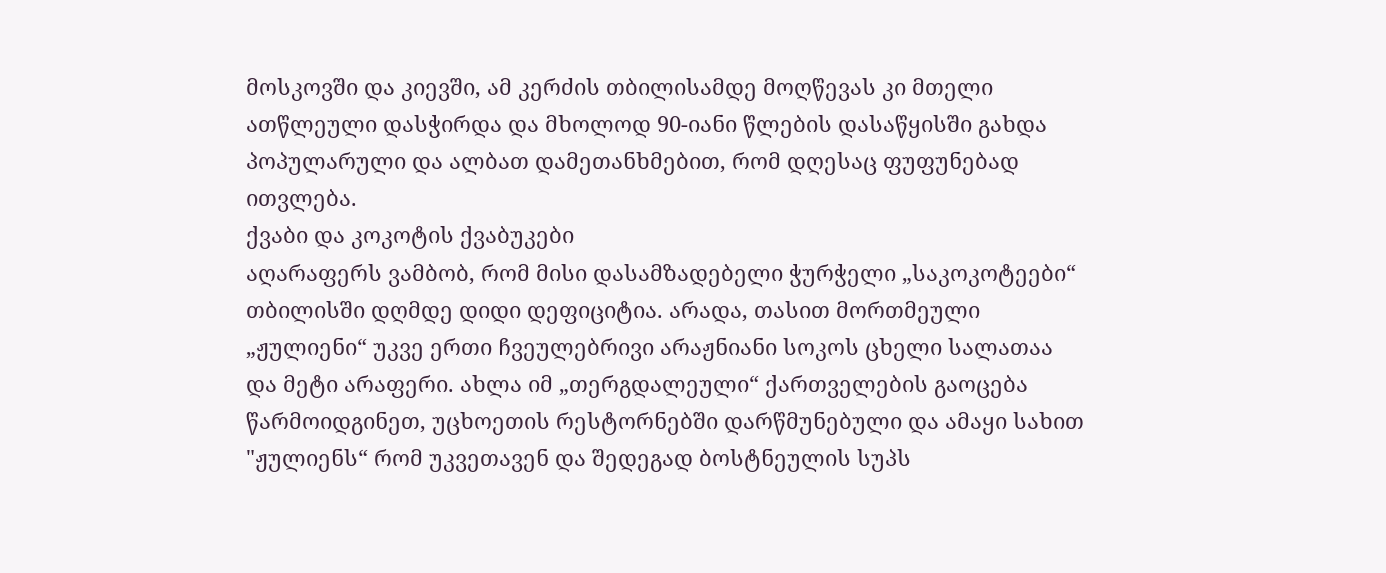მოსკოვში და კიევში, ამ კერძის თბილისამდე მოღწევას კი მთელი ათწლეული დასჭირდა და მხოლოდ 90-იანი წლების დასაწყისში გახდა პოპულარული და ალბათ დამეთანხმებით, რომ დღესაც ფუფუნებად ითვლება.
ქვაბი და კოკოტის ქვაბუკები
აღარაფერს ვამბობ, რომ მისი დასამზადებელი ჭურჭელი „საკოკოტეები“ თბილისში დღმდე დიდი დეფიციტია. არადა, თასით მორთმეული „ჟულიენი“ უკვე ერთი ჩვეულებრივი არაჟნიანი სოკოს ცხელი სალათაა და მეტი არაფერი. ახლა იმ „თერგდალეული“ ქართველების გაოცება წარმოიდგინეთ, უცხოეთის რესტორნებში დარწმუნებული და ამაყი სახით "ჟულიენს“ რომ უკვეთავენ და შედეგად ბოსტნეულის სუპს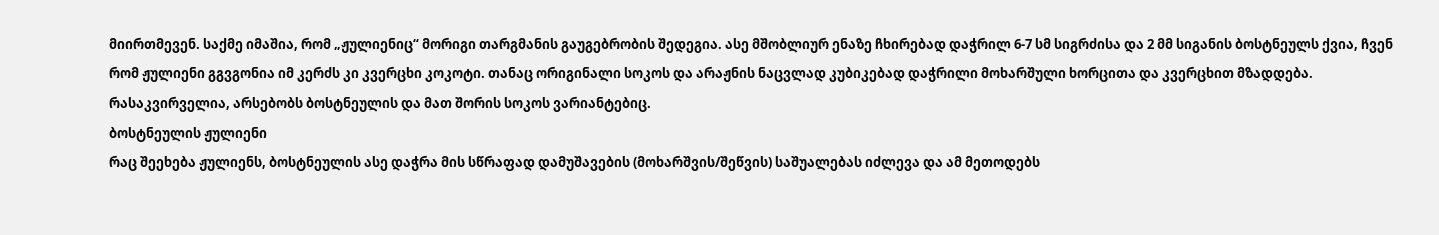მიირთმევენ. საქმე იმაშია, რომ „ჟულიენიც“ მორიგი თარგმანის გაუგებრობის შედეგია. ასე მშობლიურ ენაზე ჩხირებად დაჭრილ 6-7 სმ სიგრძისა და 2 მმ სიგანის ბოსტნეულს ქვია, ჩვენ რომ ჟულიენი გგვგონია იმ კერძს კი კვერცხი კოკოტი. თანაც ორიგინალი სოკოს და არაჟნის ნაცვლად კუბიკებად დაჭრილი მოხარშული ხორცითა და კვერცხით მზადდება. რასაკვირველია, არსებობს ბოსტნეულის და მათ შორის სოკოს ვარიანტებიც.
ბოსტნეულის ჟულიენი
რაც შეეხება ჟულიენს, ბოსტნეულის ასე დაჭრა მის სწრაფად დამუშავების (მოხარშვის/შეწვის) საშუალებას იძლევა და ამ მეთოდებს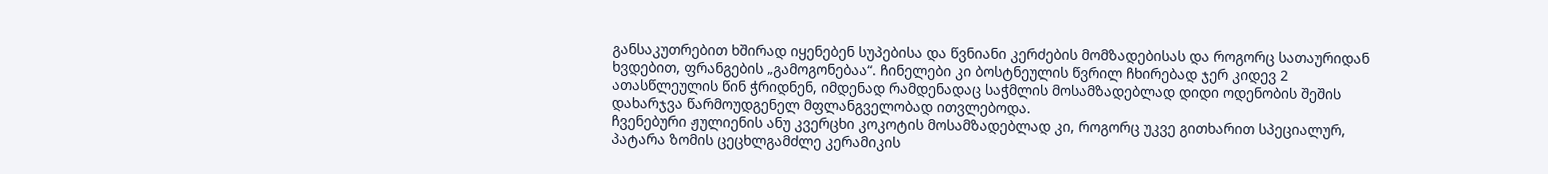განსაკუთრებით ხშირად იყენებენ სუპებისა და წვნიანი კერძების მომზადებისას და როგორც სათაურიდან ხვდებით, ფრანგების „გამოგონებაა“. ჩინელები კი ბოსტნეულის წვრილ ჩხირებად ჯერ კიდევ 2 ათასწლეულის წინ ჭრიდნენ, იმდენად რამდენადაც საჭმლის მოსამზადებლად დიდი ოდენობის შეშის დახარჯვა წარმოუდგენელ მფლანგველობად ითვლებოდა.
ჩვენებური ჟულიენის ანუ კვერცხი კოკოტის მოსამზადებლად კი, როგორც უკვე გითხარით სპეციალურ, პატარა ზომის ცეცხლგამძლე კერამიკის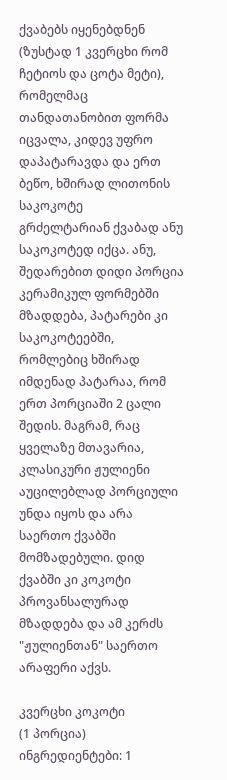ქვაბებს იყენებდნენ (ზუსტად 1 კვერცხი რომ ჩეტიოს და ცოტა მეტი), რომელმაც თანდათანობით ფორმა იცვალა, კიდევ უფრო დაპატარავდა და ერთ ბეწო, ხშირად ლითონის
საკოკოტე
გრძელტარიან ქვაბად ანუ საკოკოტედ იქცა. ანუ, შედარებით დიდი პორცია კერამიკულ ფორმებში მზადდება, პატარები კი საკოკოტეებში, რომლებიც ხშირად იმდენად პატარაა, რომ ერთ პორციაში 2 ცალი შედის. მაგრამ, რაც ყველაზე მთავარია, კლასიკური ჟულიენი აუცილებლად პორციული უნდა იყოს და არა საერთო ქვაბში მომზადებული. დიდ ქვაბში კი კოკოტი პროვანსალურად მზადდება და ამ კერძს "ჟულიენთან" საერთო არაფერი აქვს.

კვერცხი კოკოტი
(1 პორცია)
ინგრედიენტები: 1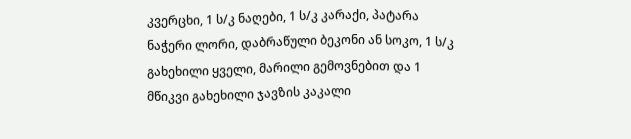კვერცხი, 1 ს/კ ნაღები, 1 ს/კ კარაქი, პატარა ნაჭერი ლორი, დაბრაწული ბეკონი ან სოკო, 1 ს/კ გახეხილი ყველი, მარილი გემოვნებით და 1 მწიკვი გახეხილი ჯავზის კაკალი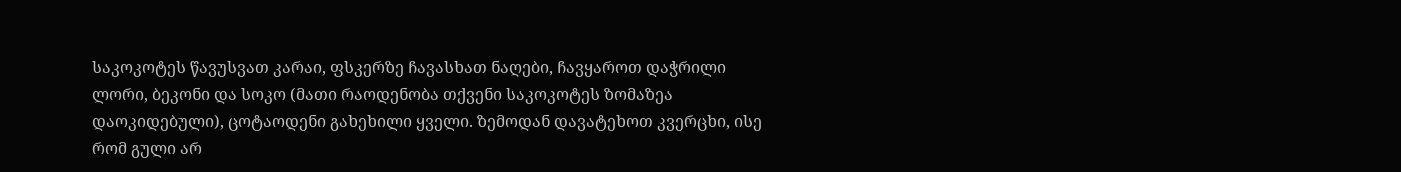საკოკოტეს წავუსვათ კარაი, ფსკერზე ჩავასხათ ნაღები, ჩავყაროთ დაჭრილი ლორი, ბეკონი და სოკო (მათი რაოდენობა თქვენი საკოკოტეს ზომაზეა დაოკიდებული), ცოტაოდენი გახეხილი ყველი. ზემოდან დავატეხოთ კვერცხი, ისე რომ გული არ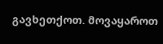გავხეთქოთ. მოვაყაროთ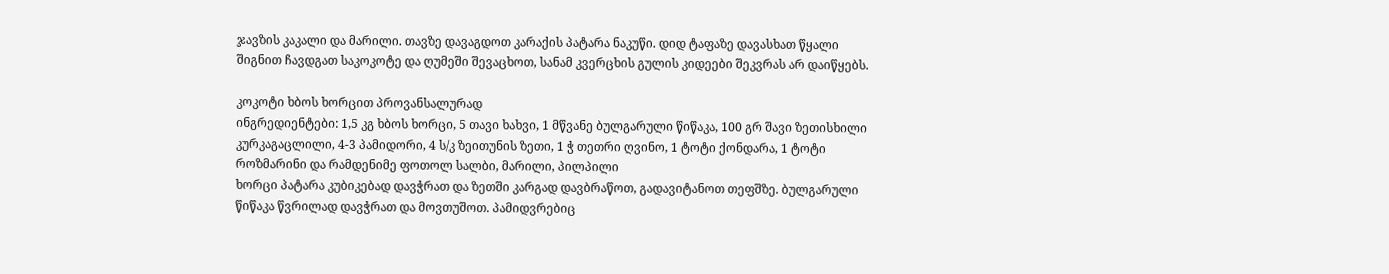ჯავზის კაკალი და მარილი. თავზე დავაგდოთ კარაქის პატარა ნაკუწი. დიდ ტაფაზე დავასხათ წყალი შიგნით ჩავდგათ საკოკოტე და ღუმეში შევაცხოთ, სანამ კვერცხის გულის კიდეები შეკვრას არ დაიწყებს.

კოკოტი ხბოს ხორცით პროვანსალურად
ინგრედიენტები: 1,5 კგ ხბოს ხორცი, 5 თავი ხახვი, 1 მწვანე ბულგარული წიწაკა, 100 გრ შავი ზეთისხილი კურკაგაცლილი, 4-3 პამიდორი, 4 ს/კ ზეითუნის ზეთი, 1 ჭ თეთრი ღვინო, 1 ტოტი ქონდარა, 1 ტოტი როზმარინი და რამდენიმე ფოთოლ სალბი, მარილი, პილპილი
ხორცი პატარა კუბიკებად დავჭრათ და ზეთში კარგად დავბრაწოთ, გადავიტანოთ თეფშზე. ბულგარული წიწაკა წვრილად დავჭრათ და მოვთუშოთ. პამიდვრებიც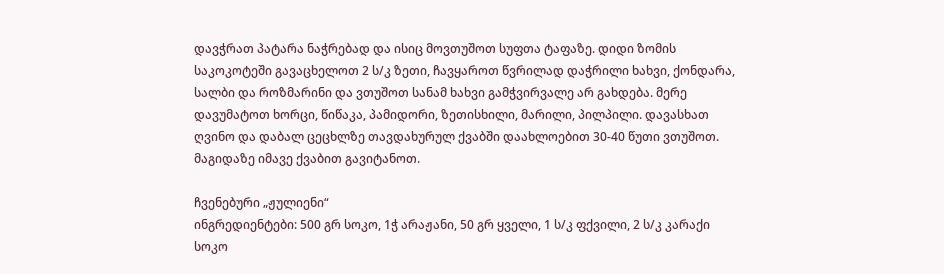დავჭრათ პატარა ნაჭრებად და ისიც მოვთუშოთ სუფთა ტაფაზე. დიდი ზომის საკოკოტეში გავაცხელოთ 2 ს/კ ზეთი, ჩავყაროთ წვრილად დაჭრილი ხახვი, ქონდარა, სალბი და როზმარინი და ვთუშოთ სანამ ხახვი გამჭვირვალე არ გახდება. მერე დავუმატოთ ხორცი, წიწაკა, პამიდორი, ზეთისხილი, მარილი, პილპილი. დავასხათ ღვინო და დაბალ ცეცხლზე თავდახურულ ქვაბში დაახლოებით 30-40 წუთი ვთუშოთ. მაგიდაზე იმავე ქვაბით გავიტანოთ.

ჩვენებური „ჟულიენი“
ინგრედიენტები: 500 გრ სოკო, 1ჭ არაჟანი, 50 გრ ყველი, 1 ს/კ ფქვილი, 2 ს/კ კარაქი
სოკო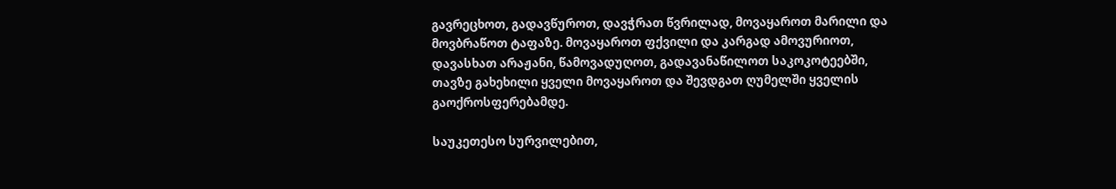გავრეცხოთ, გადავწუროთ, დავჭრათ წვრილად, მოვაყაროთ მარილი და მოვბრაწოთ ტაფაზე. მოვაყაროთ ფქვილი და კარგად ამოვურიოთ, დავასხათ არაჟანი, წამოვადუღოთ, გადავანაწილოთ საკოკოტეებში, თავზე გახეხილი ყველი მოვაყაროთ და შევდგათ ღუმელში ყველის გაოქროსფერებამდე.

საუკეთესო სურვილებით,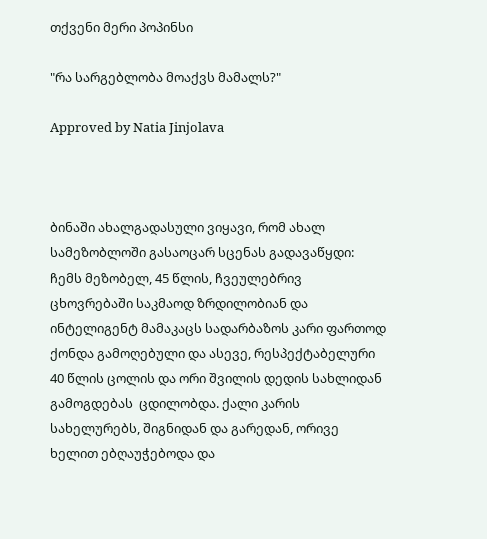თქვენი მერი პოპინსი

"რა სარგებლობა მოაქვს მამალს?"

Approved by Natia Jinjolava



ბინაში ახალგადასული ვიყავი, რომ ახალ სამეზობლოში გასაოცარ სცენას გადავაწყდი: ჩემს მეზობელ, 45 წლის, ჩვეულებრივ ცხოვრებაში საკმაოდ ზრდილობიან და ინტელიგენტ მამაკაცს სადარბაზოს კარი ფართოდ ქონდა გამოღებული და ასევე, რესპექტაბელური 40 წლის ცოლის და ორი შვილის დედის სახლიდან გამოგდებას  ცდილობდა. ქალი კარის სახელურებს, შიგნიდან და გარედან, ორივე ხელით ებღაუჭებოდა და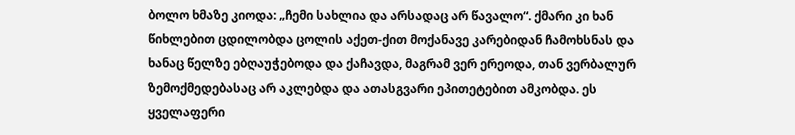ბოლო ხმაზე კიოდა: „ჩემი სახლია და არსადაც არ წავალო“. ქმარი კი ხან წიხლებით ცდილობდა ცოლის აქეთ-ქით მოქანავე კარებიდან ჩამოხსნას და ხანაც წელზე ებღაუჭებოდა და ქაჩავდა, მაგრამ ვერ ერეოდა, თან ვერბალურ ზემოქმედებასაც არ აკლებდა და ათასგვარი ეპითეტებით ამკობდა. ეს ყველაფერი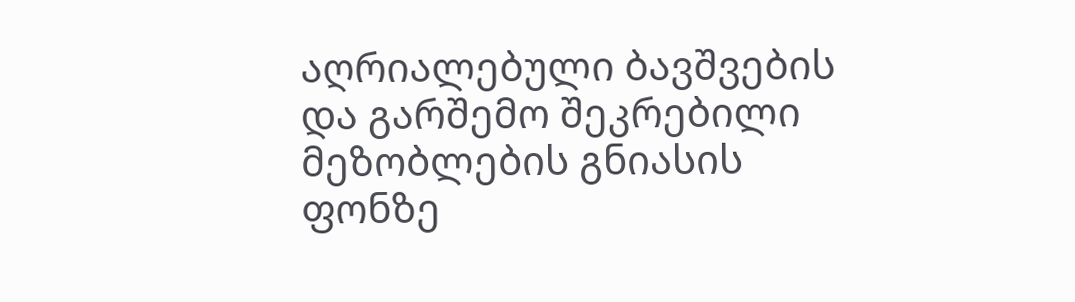აღრიალებული ბავშვების და გარშემო შეკრებილი მეზობლების გნიასის ფონზე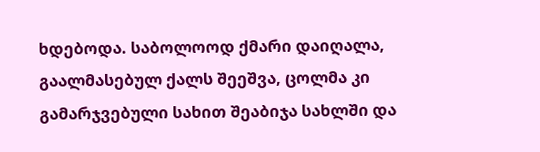ხდებოდა. საბოლოოდ ქმარი დაიღალა, გაალმასებულ ქალს შეეშვა, ცოლმა კი გამარჯვებული სახით შეაბიჯა სახლში და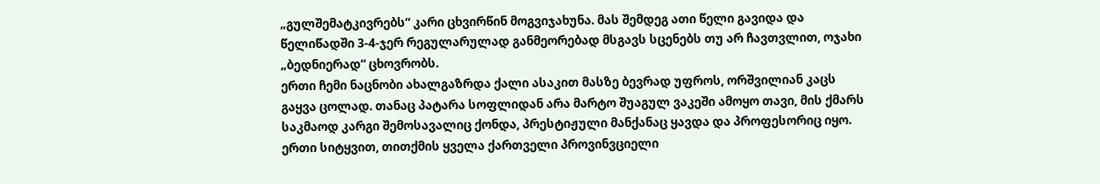„გულშემატკივრებს“ კარი ცხვირწინ მოგვიჯახუნა. მას შემდეგ ათი წელი გავიდა და წელიწადში 3-4-ჯერ რეგულარულად განმეორებად მსგავს სცენებს თუ არ ჩავთვლით, ოჯახი „ბედნიერად“ ცხოვრობს.
ერთი ჩემი ნაცნობი ახალგაზრდა ქალი ასაკით მასზე ბევრად უფროს, ორშვილიან კაცს გაყვა ცოლად. თანაც პატარა სოფლიდან არა მარტო შუაგულ ვაკეში ამოყო თავი, მის ქმარს საკმაოდ კარგი შემოსავალიც ქონდა, პრესტიჟული მანქანაც ყავდა და პროფესორიც იყო. ერთი სიტყვით, თითქმის ყველა ქართველი პროვინვციელი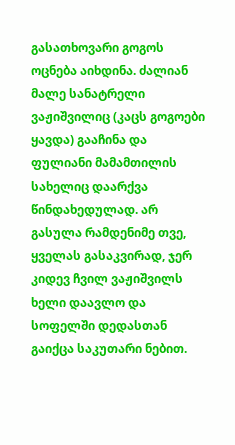გასათხოვარი გოგოს ოცნება აიხდინა. ძალიან მალე სანატრელი ვაჟიშვილიც (კაცს გოგოები ყავდა) გააჩინა და ფულიანი მამამთილის სახელიც დაარქვა წინდახედულად. არ გასულა რამდენიმე თვე, ყველას გასაკვირად, ჯერ კიდევ ჩვილ ვაჟიშვილს ხელი დაავლო და სოფელში დედასთან გაიქცა საკუთარი ნებით.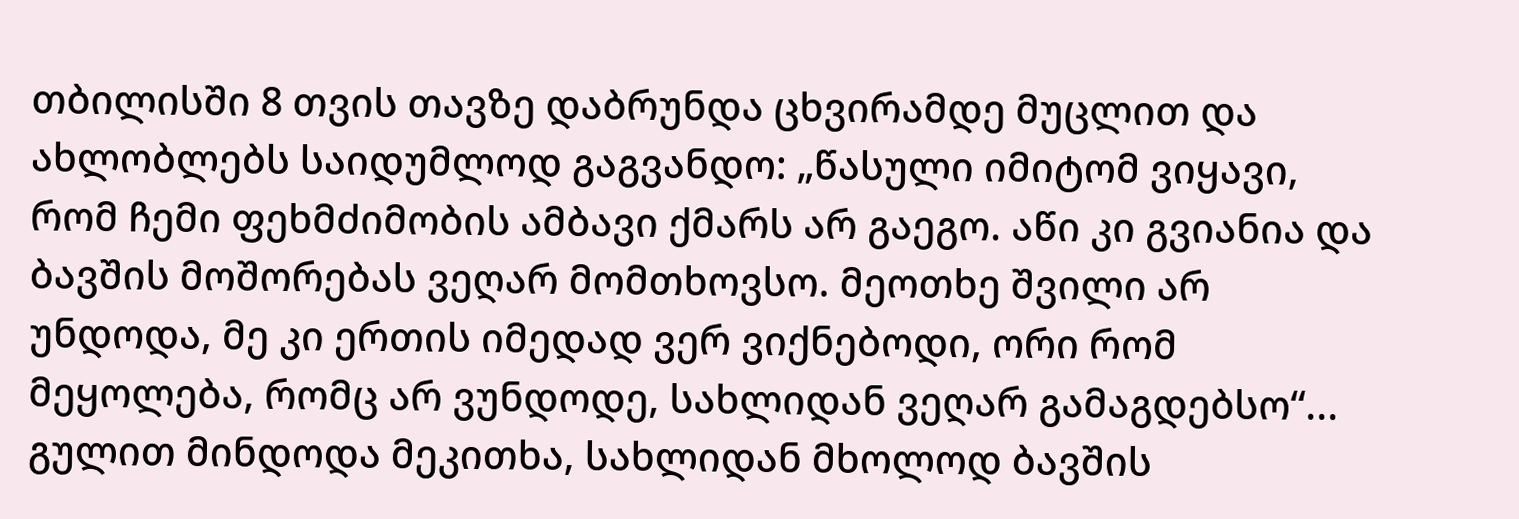თბილისში 8 თვის თავზე დაბრუნდა ცხვირამდე მუცლით და ახლობლებს საიდუმლოდ გაგვანდო: „წასული იმიტომ ვიყავი, რომ ჩემი ფეხმძიმობის ამბავი ქმარს არ გაეგო. აწი კი გვიანია და ბავშის მოშორებას ვეღარ მომთხოვსო. მეოთხე შვილი არ უნდოდა, მე კი ერთის იმედად ვერ ვიქნებოდი, ორი რომ მეყოლება, რომც არ ვუნდოდე, სახლიდან ვეღარ გამაგდებსო“... გულით მინდოდა მეკითხა, სახლიდან მხოლოდ ბავშის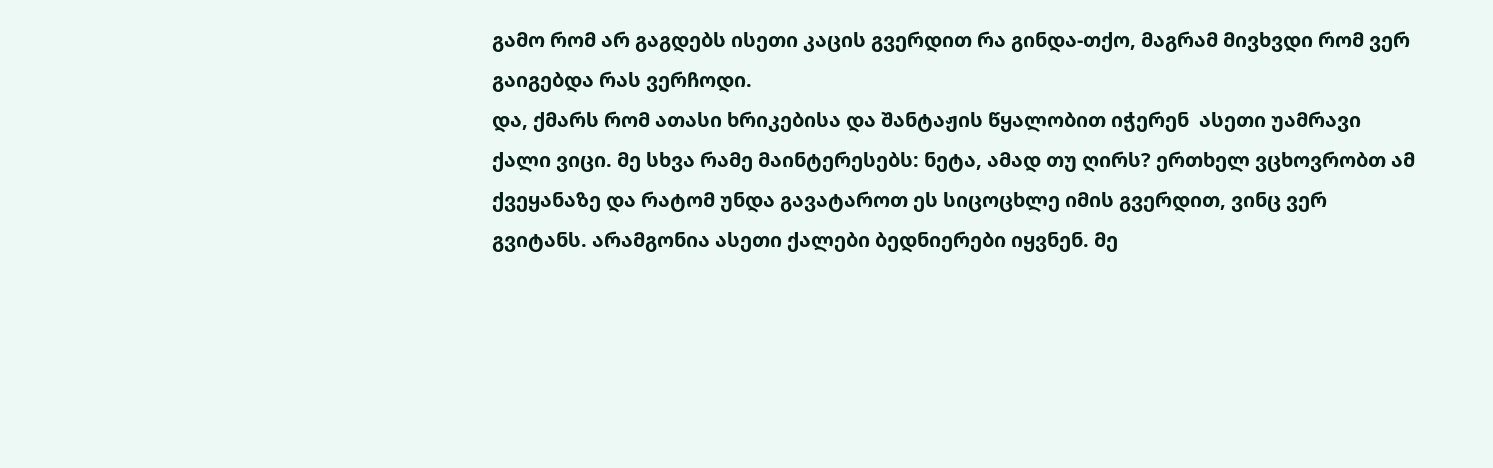გამო რომ არ გაგდებს ისეთი კაცის გვერდით რა გინდა-თქო, მაგრამ მივხვდი რომ ვერ გაიგებდა რას ვერჩოდი.
და, ქმარს რომ ათასი ხრიკებისა და შანტაჟის წყალობით იჭერენ  ასეთი უამრავი ქალი ვიცი. მე სხვა რამე მაინტერესებს: ნეტა, ამად თუ ღირს? ერთხელ ვცხოვრობთ ამ ქვეყანაზე და რატომ უნდა გავატაროთ ეს სიცოცხლე იმის გვერდით, ვინც ვერ გვიტანს. არამგონია ასეთი ქალები ბედნიერები იყვნენ. მე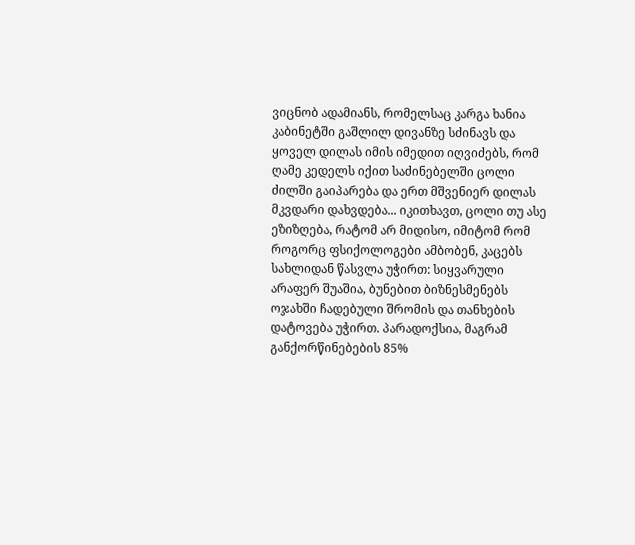ვიცნობ ადამიანს, რომელსაც კარგა ხანია კაბინეტში გაშლილ დივანზე სძინავს და ყოველ დილას იმის იმედით იღვიძებს, რომ ღამე კედელს იქით საძინებელში ცოლი ძილში გაიპარება და ერთ მშვენიერ დილას მკვდარი დახვდება... იკითხავთ, ცოლი თუ ასე ეზიზღება, რატომ არ მიდისო, იმიტომ რომ როგორც ფსიქოლოგები ამბობენ, კაცებს სახლიდან წასვლა უჭირთ: სიყვარული არაფერ შუაშია, ბუნებით ბიზნესმენებს ოჯახში ჩადებული შრომის და თანხების დატოვება უჭირთ. პარადოქსია, მაგრამ განქორწინებების 85%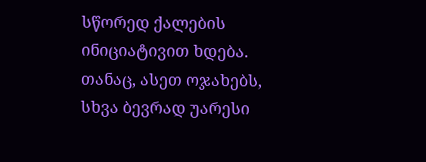სწორედ ქალების ინიციატივით ხდება.  თანაც, ასეთ ოჯახებს, სხვა ბევრად უარესი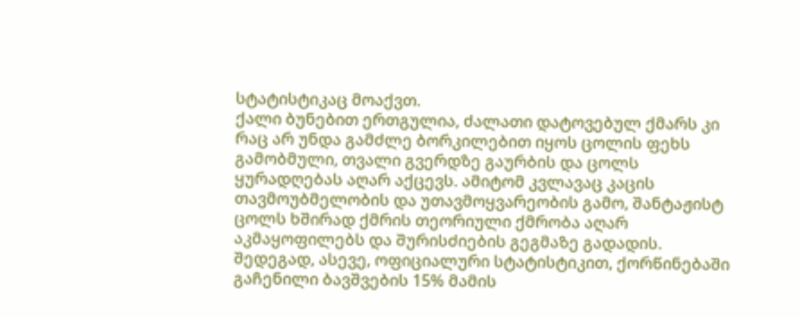სტატისტიკაც მოაქვთ.
ქალი ბუნებით ერთგულია, ძალათი დატოვებულ ქმარს კი რაც არ უნდა გამძლე ბორკილებით იყოს ცოლის ფეხს გამობმული, თვალი გვერდზე გაურბის და ცოლს ყურადღებას აღარ აქცევს. ამიტომ კვლავაც კაცის თავმოუბმელობის და უთავმოყვარეობის გამო, შანტაჟისტ ცოლს ხშირად ქმრის თეორიული ქმრობა აღარ აკმაყოფილებს და შურისძიების გეგმაზე გადადის.
შედეგად, ასევე, ოფიციალური სტატისტიკით, ქორწინებაში გაჩენილი ბავშვების 15% მამის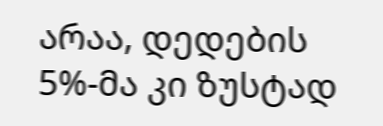არაა, დედების 5%-მა კი ზუსტად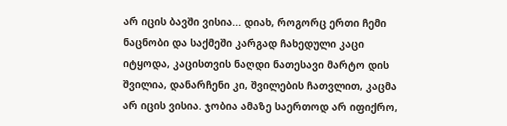არ იცის ბავში ვისია... დიახ, როგორც ერთი ჩემი ნაცნობი და საქმეში კარგად ჩახედული კაცი იტყოდა, კაცისთვის ნაღდი ნათესავი მარტო დის შვილია, დანარჩენი კი, შვილების ჩათვლით, კაცმა არ იცის ვისია. ჯობია ამაზე საერთოდ არ იფიქრო,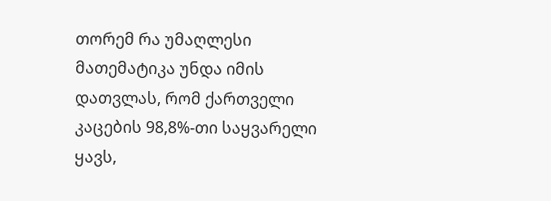თორემ რა უმაღლესი მათემატიკა უნდა იმის დათვლას, რომ ქართველი კაცების 98,8%-თი საყვარელი ყავს,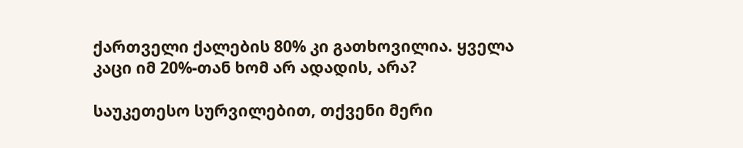ქართველი ქალების 80% კი გათხოვილია. ყველა კაცი იმ 20%-თან ხომ არ ადადის, არა?

საუკეთესო სურვილებით, თქვენი მერი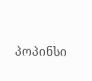პოპინსი